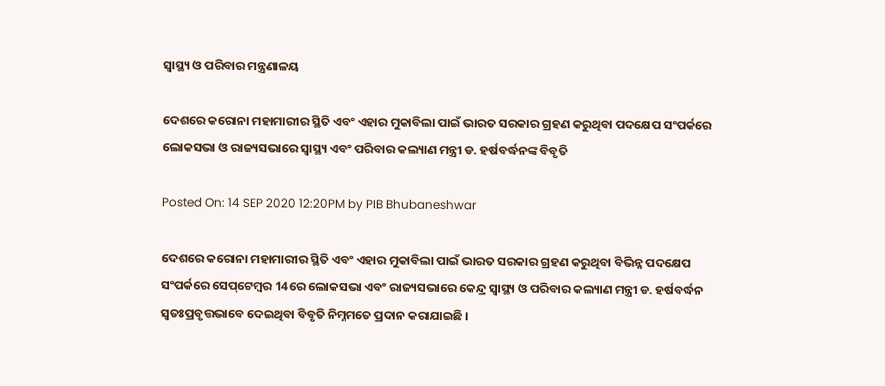ସ୍ୱାସ୍ଥ୍ୟ ଓ ପରିବାର ମନ୍ତ୍ରଣାଳୟ

ଦେଶରେ କରୋନା ମହାମାରୀର ସ୍ଥିତି ଏବଂ ଏହାର ମୁକାବିଲା ପାଇଁ ଭାରତ ସରକାର ଗ୍ରହଣ କରୁଥିବା ପଦକ୍ଷେପ ସଂପର୍କରେ ଲୋକସଭା ଓ ରାଜ୍ୟସଭାରେ ସ୍ୱାସ୍ଥ୍ୟ ଏବଂ ପରିବାର କଲ୍ୟାଣ ମନ୍ତ୍ରୀ ଡ. ହର୍ଷବର୍ଦ୍ଧନଙ୍କ ବିବୃତି

Posted On: 14 SEP 2020 12:20PM by PIB Bhubaneshwar

ଦେଶରେ କରୋନା ମହାମାରୀର ସ୍ଥିତି ଏବଂ ଏହାର ମୁକାବିଲା ପାଇଁ ଭାରତ ସରକାର ଗ୍ରହଣ କରୁଥିବା ବିଭିନ୍ନ ପଦକ୍ଷେପ ସଂପର୍କରେ ସେପ୍‌ଟେମ୍ବର 14ରେ ଲୋକସଭା ଏବଂ ରାଜ୍ୟସଭାରେ କେନ୍ଦ୍ର ସ୍ୱାସ୍ଥ୍ୟ ଓ ପରିବାର କଲ୍ୟାଣ ମନ୍ତ୍ରୀ ଡ. ହର୍ଷବର୍ଦ୍ଧନ ସ୍ୱତଃପ୍ରବୃତ୍ତଭାବେ ଦେଇଥିବା ବିବୃତି ନିମ୍ନମତେ ପ୍ରଦାନ କରାଯାଇଛି ।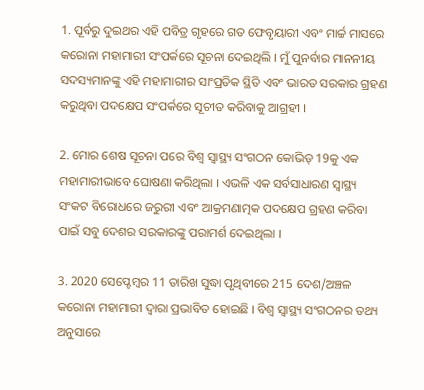1. ପୂର୍ବରୁ ଦୁଇଥର ଏହି ପବିତ୍ର ଗୃହରେ ଗତ ଫେବୃୟାରୀ ଏବଂ ମାର୍ଚ୍ଚ ମାସରେ କରୋନା ମହାମାରୀ ସଂପର୍କରେ ସୂଚନା ଦେଇଥିଲି । ମୁଁ ପୁନର୍ବାର ମାନନୀୟ ସଦସ୍ୟମାନଙ୍କୁ ଏହି ମହାମାରୀର ସାଂପ୍ରତିକ ସ୍ଥିତି ଏବଂ ଭାରତ ସରକାର ଗ୍ରହଣ କରୁଥିବା ପଦକ୍ଷେପ ସଂପର୍କରେ ସୂଚୀତ କରିବାକୁ ଆଗ୍ରହୀ ।

2. ମୋର ଶେଷ ସୂଚନା ପରେ ବିଶ୍ୱ ସ୍ୱାସ୍ଥ୍ୟ ସଂଗଠନ କୋଭିଡ୍‌ 19କୁ ଏକ ମହାମାରୀଭାବେ ଘୋଷଣା କରିଥିଲା । ଏଭଳି ଏକ ସର୍ବସାଧାରଣ ସ୍ୱାସ୍ଥ୍ୟ ସଂକଟ ବିରୋଧରେ ଜରୁରୀ ଏବଂ ଆକ୍ରମଣାତ୍ମକ ପଦକ୍ଷେପ ଗ୍ରହଣ କରିବା ପାଇଁ ସବୁ ଦେଶର ସରକାରଙ୍କୁ ପରାମର୍ଶ ଦେଇଥିଲା ।

3. 2020 ସେପ୍ଟେମ୍ବର 11 ତାରିଖ ସୁଦ୍ଧା ପୃଥିବୀରେ 215 ଦେଶ/ଅଞ୍ଚଳ କରୋନା ମହାମାରୀ ଦ୍ୱାରା ପ୍ରଭାବିତ ହୋଇଛି । ବିଶ୍ୱ ସ୍ୱାସ୍ଥ୍ୟ ସଂଗଠନର ତଥ୍ୟ ଅନୁସାରେ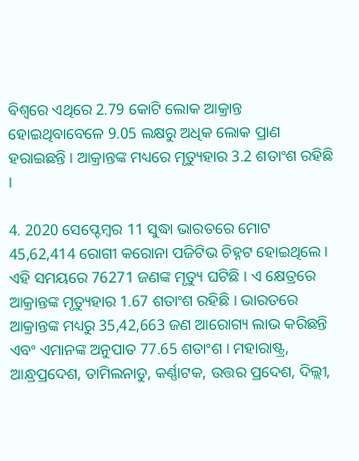ବିଶ୍ୱରେ ଏଥିରେ 2.79 କୋଟି ଲୋକ ଆକ୍ରାନ୍ତ ହୋଇଥିବାବେଳେ 9.05 ଲକ୍ଷରୁ ଅଧିକ ଲୋକ ପ୍ରାଣ ହରାଇଛନ୍ତି । ଆକ୍ରାନ୍ତଙ୍କ ମଧ୍ୟରେ ମୃତ୍ୟୁହାର 3.2 ଶତାଂଶ ରହିଛି ।

4. 2020 ସେପ୍ଟେମ୍ବର 11 ସୁଦ୍ଧା ଭାରତରେ ମୋଟ 45,62,414 ରୋଗୀ କରୋନା ପଜିଟିଭ ଚିହ୍ନଟ ହୋଇଥିଲେ । ଏହି ସମୟରେ 76271 ଜଣଙ୍କ ମୃତ୍ୟୁ ଘଟିଛି । ଏ କ୍ଷେତ୍ରରେ ଆକ୍ରାନ୍ତଙ୍କ ମୃତ୍ୟୁହାର 1.67 ଶତାଂଶ ରହିଛି । ଭାରତରେ ଆକ୍ରାନ୍ତଙ୍କ ମଧ୍ୟରୁ 35,42,663 ଜଣ ଆରୋଗ୍ୟ ଲାଭ କରିଛନ୍ତି ଏବଂ ଏମାନଙ୍କ ଅନୁପାତ 77.65 ଶତାଂଶ । ମହାରାଷ୍ଟ୍ର, ଆନ୍ଧ୍ରପ୍ରଦେଶ, ତାମିଲନାଡୁ, କର୍ଣ୍ଣାଟକ, ଉତ୍ତର ପ୍ରଦେଶ, ଦିଲ୍ଲୀ,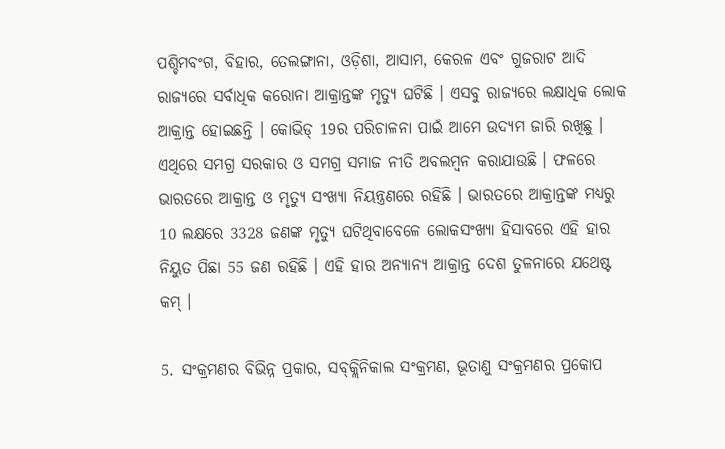ପଶ୍ଚିମବଂଗ, ବିହାର, ତେଲଙ୍ଗାନା, ଓଡ଼ିଶା, ଆସାମ, କେରଳ ଏବଂ ଗୁଜରାଟ ଆଦି ରାଜ୍ୟରେ ସର୍ବାଧିକ କରୋନା ଆକ୍ରାନ୍ତଙ୍କ ମୃତ୍ୟୁ ଘଟିଛି । ଏସବୁ ରାଜ୍ୟରେ ଲକ୍ଷାଧିକ ଲୋକ ଆକ୍ରାନ୍ତ ହୋଇଛନ୍ତି । କୋଭିଡ୍‌ 19ର ପରିଚାଳନା ପାଇଁ ଆମେ ଉଦ୍ୟମ ଜାରି ରଖିଛୁ । ଏଥିରେ ସମଗ୍ର ସରକାର ଓ ସମଗ୍ର ସମାଜ ନୀତି ଅବଲମ୍ବନ କରାଯାଉଛି । ଫଳରେ ଭାରତରେ ଆକ୍ରାନ୍ତ ଓ ମୃତ୍ୟୁ ସଂଖ୍ୟା ନିୟନ୍ତ୍ରଣରେ ରହିଛି । ଭାରତରେ ଆକ୍ରାନ୍ତଙ୍କ ମଧ୍ୟରୁ 10 ଲକ୍ଷରେ 3328 ଜଣଙ୍କ ମୃତ୍ୟୁ ଘଟିଥିବାବେଳେ ଲୋକସଂଖ୍ୟା ହିସାବରେ ଏହି ହାର ନିୟୁତ ପିଛା 55 ଜଣ ରହିଛି । ଏହି ହାର ଅନ୍ୟାନ୍ୟ ଆକ୍ରାନ୍ତ ଦେଶ ତୁଳନାରେ ଯଥେଷ୍ଟ କମ୍‌ ।

5. ସଂକ୍ରମଣର ବିଭିନ୍ନ ପ୍ରକାର, ସବ୍‌କ୍ଲିନିକାଲ ସଂକ୍ରମଣ, ଭୂତାଣୁ ସଂକ୍ରମଣର ପ୍ରକୋପ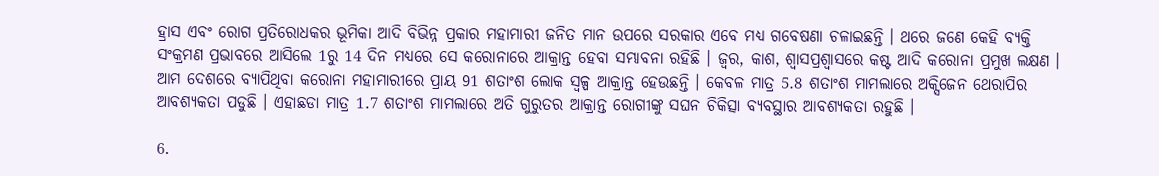ହ୍ରାସ ଏବଂ ରୋଗ ପ୍ରତିରୋଧକର ଭୂମିକା ଆଦି ବିଭିନ୍ନ ପ୍ରକାର ମହାମାରୀ ଜନିତ ମାନ ଉପରେ ସରକାର ଏବେ ମଧ୍ୟ ଗବେଷଣା ଚଳାଇଛନ୍ତି । ଥରେ ଜଣେ କେହି ବ୍ୟକ୍ତି ସଂକ୍ରମଣ ପ୍ରଭାବରେ ଆସିଲେ 1ରୁ 14 ଦିନ ମଧ୍ୟରେ ସେ କରୋନାରେ ଆକ୍ରାନ୍ତ ହେବା ସମ୍ଭାବନା ରହିଛି । ଜ୍ୱର, କାଶ, ଶ୍ୱାସପ୍ରଶ୍ୱାସରେ କଷ୍ଟ ଆଦି କରୋନା ପ୍ରମୁଖ ଲକ୍ଷଣ । ଆମ ଦେଶରେ ବ୍ୟାପିଥିବା କରୋନା ମହାମାରୀରେ ପ୍ରାୟ 91 ଶତାଂଶ ଲୋକ ସ୍ୱଳ୍ପ ଆକ୍ରାନ୍ତ ହେଉଛନ୍ତି । କେବଳ ମାତ୍ର 5.8 ଶତାଂଶ ମାମଲାରେ ଅକ୍ସିଜେନ ଥେରାପିର ଆବଶ୍ୟକତା ପଡୁଛି । ଏହାଛଡା ମାତ୍ର 1.7 ଶତାଂଶ ମାମଲାରେ ଅତି ଗୁରୁତର ଆକ୍ରାନ୍ତ ରୋଗୀଙ୍କୁ ସଘନ ଚିକିତ୍ସା ବ୍ୟବସ୍ଥାର ଆବଶ୍ୟକତା ରହୁଛି ।

6.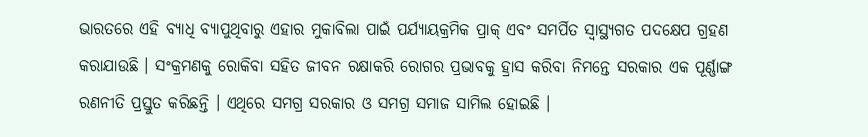ଭାରତରେ ଏହି ବ୍ୟାଧି ବ୍ୟାପୁଥିବାରୁ ଏହାର ମୁକାବିଲା ପାଇଁ ପର୍ଯ୍ୟାୟକ୍ରମିକ ପ୍ରାକ୍‌ ଏବଂ ସମର୍ପିତ ସ୍ୱାସ୍ଥ୍ୟଗତ ପଦକ୍ଷେପ ଗ୍ରହଣ କରାଯାଉଛି । ସଂକ୍ରମଣକୁ ରୋକିବା ସହିତ ଜୀବନ ରକ୍ଷାକରି ରୋଗର ପ୍ରଭାବକୁ ହ୍ରାସ କରିବା ନିମନ୍ତେ ସରକାର ଏକ ପୂର୍ଣ୍ଣାଙ୍ଗ ରଣନୀତି ପ୍ରସ୍ତୁତ କରିଛନ୍ତି । ଏଥିରେ ସମଗ୍ର ସରକାର ଓ ସମଗ୍ର ସମାଜ ସାମିଲ ହୋଇଛି ।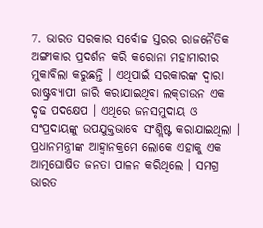7. ଭାରତ ସରକାର ସର୍ବୋଚ୍ଚ ସ୍ତରର ରାଜନୈତିକ ଅଙ୍ଗୀକାର ପ୍ରଦର୍ଶନ କରି କରୋନା ମହାମାରୀର ମୁକାବିଲା କରୁଛନ୍ତି । ଏଥିପାଇଁ ସରକାରଙ୍କ ଦ୍ୱାରା ରାଷ୍ଟ୍ରବ୍ୟାପୀ ଜାରି କରାଯାଇଥିବା ଲକ୍‌ଡାଉନ ଏକ ଦୃଢ ପଦକ୍ଷେପ । ଏଥିରେ ଜନସମୁଦାୟ ଓ ସଂପ୍ରଦାୟଙ୍କୁ ଉପଯୁକ୍ତଭାବେ ସଂଶ୍ଲିଷ୍ଟ କରାଯାଇଥିଲା । ପ୍ରଧାନମନ୍ତ୍ରୀଙ୍କ ଆହ୍ୱାନକ୍ରମେ ଲୋକେ ଏହାକୁ ଏକ ଆତ୍ମଘୋଷିତ ଜନତା ପାଳନ କରିଥିଲେ । ସମଗ୍ର ଭାରତ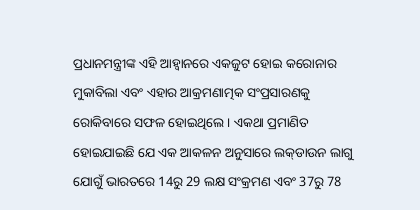ପ୍ରଧାନମନ୍ତ୍ରୀଙ୍କ ଏହି ଆହ୍ୱାନରେ ଏକଜୁଟ ହୋଇ କରୋନାର ମୁକାବିଲା ଏବଂ ଏହାର ଆକ୍ରମଣାତ୍ମକ ସଂପ୍ରସାରଣକୁ ରୋକିବାରେ ସଫଳ ହୋଇଥିଲେ । ଏକଥା ପ୍ରମାଣିତ ହୋଇଯାଇଛି ଯେ ଏକ ଆକଳନ ଅନୁସାରେ ଲକ୍‌ଡାଉନ ଲାଗୁ ଯୋଗୁଁ ଭାରତରେ 14ରୁ 29 ଲକ୍ଷ ସଂକ୍ରମଣ ଏବଂ 37ରୁ 78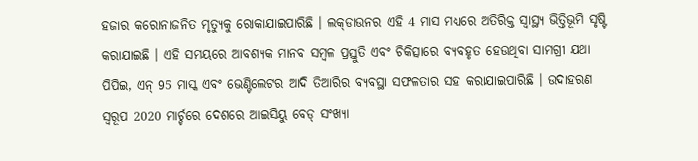ହଜାର କରୋନାଜନିତ ମୃତ୍ୟୁକୁ ରୋକାଯାଇପାରିଛି । ଲକ୍‌ଡାଉନର ଏହି 4 ମାସ ମଧ୍ୟରେ ଅତିରିକ୍ତ ସ୍ୱାସ୍ଥ୍ୟ ଭିତ୍ତିଭୂମି ସୃଷ୍ଟି କରାଯାଇଛି । ଏହି ସମୟରେ ଆବଶ୍ୟକ ମାନବ ସମ୍ବଳ ପ୍ରସ୍ତୁତି ଏବଂ ଚିକିତ୍ସାରେ ବ୍ୟବହୃତ ହେଉଥିବା ସାମଗ୍ରୀ ଯଥା ପିପିଇ, ଏନ୍‌ 95 ମାସ୍କ ଏବଂ ଭେଣ୍ଟିଲେଟର ଆଦି ତିଆରିର ବ୍ୟବସ୍ଥା ସଫଳତାର ସହ କରାଯାଇପାରିଛି । ଉଦାହରଣ ସ୍ୱରୂପ 2020 ମାର୍ଚ୍ଚରେ ଦେଶରେ ଆଇସିୟୁ ବେଡ୍‌ ସଂଖ୍ୟା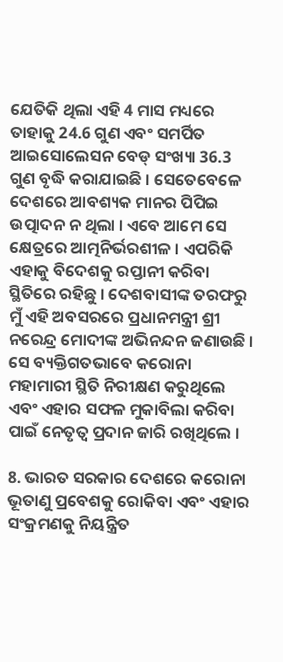ଯେତିକି ଥିଲା ଏହି 4 ମାସ ମଧ୍ୟରେ ତାହାକୁ 24.6 ଗୁଣ ଏବଂ ସମର୍ପିତ ଆଇସୋଲେସନ ବେଡ୍‌ ସଂଖ୍ୟା 36.3 ଗୁଣ ବୃଦ୍ଧି କରାଯାଇଛି । ସେତେବେଳେ ଦେଶରେ ଆବଶ୍ୟକ ମାନର ପିପିଇ ଉତ୍ପାଦନ ନ ଥିଲା । ଏବେ ଆମେ ସେ କ୍ଷେତ୍ରରେ ଆତ୍ମନିର୍ଭରଶୀଳ । ଏପରିକି ଏହାକୁ ବିଦେଶକୁ ରପ୍ତାନୀ କରିବା ସ୍ଥିତିରେ ରହିଛୁ । ଦେଶବାସୀଙ୍କ ତରଫରୁ ମୁଁ ଏହି ଅବସରରେ ପ୍ରଧାନମନ୍ତ୍ରୀ ଶ୍ରୀ ନରେନ୍ଦ୍ର ମୋଦୀଙ୍କ ଅଭିନନ୍ଦନ ଜଣାଉଛି । ସେ ବ୍ୟକ୍ତିଗତଭାବେ କରୋନା ମହାମାରୀ ସ୍ଥିତି ନିରୀକ୍ଷଣ କରୁଥିଲେ ଏବଂ ଏହାର ସଫଳ ମୁକାବିଲା କରିବା ପାଇଁ ନେତୃତ୍ୱ ପ୍ରଦାନ ଜାରି ରଖିଥିଲେ ।

8. ଭାରତ ସରକାର ଦେଶରେ କରୋନା ଭୂତାଣୁ ପ୍ରବେଶକୁ ରୋକିବା ଏବଂ ଏହାର ସଂକ୍ରମଣକୁ ନିୟନ୍ତ୍ରିତ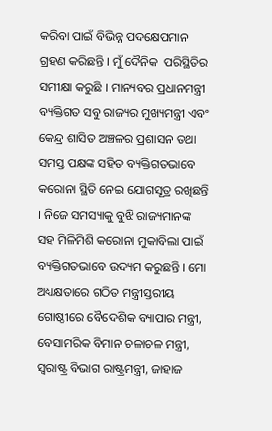କରିବା ପାଇଁ ବିଭିନ୍ନ ପଦକ୍ଷେପମାନ ଗ୍ରହଣ କରିଛନ୍ତି । ମୁଁ ଦୈନିକ  ପରିସ୍ଥିତିର ସମୀକ୍ଷା କରୁଛି । ମାନ୍ୟବର ପ୍ରଧାନମନ୍ତ୍ରୀ ବ୍ୟକ୍ତିଗତ ସବୁ ରାଜ୍ୟର ମୁଖ୍ୟମନ୍ତ୍ରୀ ଏବଂ କେନ୍ଦ୍ର ଶାସିତ ଅଞ୍ଚଳର ପ୍ରଶାସନ ତଥା ସମସ୍ତ ପକ୍ଷଙ୍କ ସହିତ ବ୍ୟକ୍ତିଗତଭାବେ କରୋନା ସ୍ଥିତି ନେଇ ଯୋଗସୂତ୍ର ରଖିଛନ୍ତି । ନିଜେ ସମସ୍ୟାକୁ ବୁଝି ରାଜ୍ୟମାନଙ୍କ ସହ ମିଳିମିଶି କରୋନା ମୁକାବିଲା ପାଇଁ ବ୍ୟକ୍ତିଗତଭାବେ ଉଦ୍ୟମ କରୁଛନ୍ତି । ମୋ ଅଧ୍ୟକ୍ଷତାରେ ଗଠିତ ମନ୍ତ୍ରୀସ୍ତରୀୟ ଗୋଷ୍ଠୀରେ ବୈଦେଶିକ ବ୍ୟାପାର ମନ୍ତ୍ରୀ, ବେସାମରିକ ବିମାନ ଚଳାଚଳ ମନ୍ତ୍ରୀ, ସ୍ୱରାଷ୍ଟ୍ର ବିଭାଗ ରାଷ୍ଟ୍ରମନ୍ତ୍ରୀ, ଜାହାଜ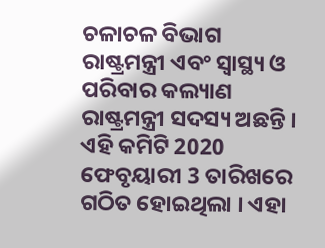ଚଳାଚଳ ବିଭାଗ ରାଷ୍ଟ୍ରମନ୍ତ୍ରୀ ଏବଂ ସ୍ୱାସ୍ଥ୍ୟ ଓ ପରିବାର କଲ୍ୟାଣ ରାଷ୍ଟ୍ରମନ୍ତ୍ରୀ ସଦସ୍ୟ ଅଛନ୍ତି । ଏହି କମିଟି 2020 ଫେବୃୟାରୀ 3 ତାରିଖରେ ଗଠିତ ହୋଇଥିଲା । ଏହା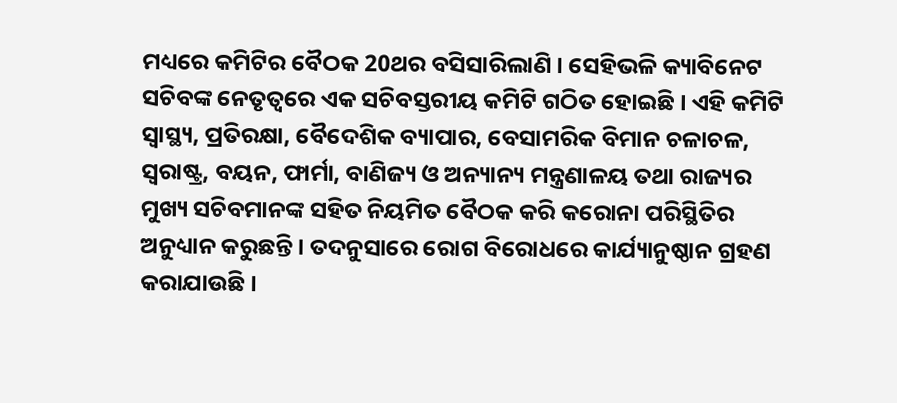ମଧ୍ୟରେ କମିଟିର ବୈଠକ 20ଥର ବସିସାରିଲାଣି । ସେହିଭଳି କ୍ୟାବିନେଟ ସଚିବଙ୍କ ନେତୃତ୍ୱରେ ଏକ ସଚିବସ୍ତରୀୟ କମିଟି ଗଠିତ ହୋଇଛି । ଏହି କମିଟି ସ୍ୱାସ୍ଥ୍ୟ, ପ୍ରତିରକ୍ଷା, ବୈଦେଶିକ ବ୍ୟାପାର, ବେସାମରିକ ବିମାନ ଚଳାଚଳ, ସ୍ୱରାଷ୍ଟ୍ର, ବୟନ, ଫାର୍ମା, ବାଣିଜ୍ୟ ଓ ଅନ୍ୟାନ୍ୟ ମନ୍ତ୍ରଣାଳୟ ତଥା ରାଜ୍ୟର ମୁଖ୍ୟ ସଚିବମାନଙ୍କ ସହିତ ନିୟମିତ ବୈଠକ କରି କରୋନା ପରିସ୍ଥିତିର ଅନୁଧ୍ୟାନ କରୁଛନ୍ତି । ତଦନୁସାରେ ରୋଗ ବିରୋଧରେ କାର୍ଯ୍ୟାନୁଷ୍ଠାନ ଗ୍ରହଣ କରାଯାଉଛି ।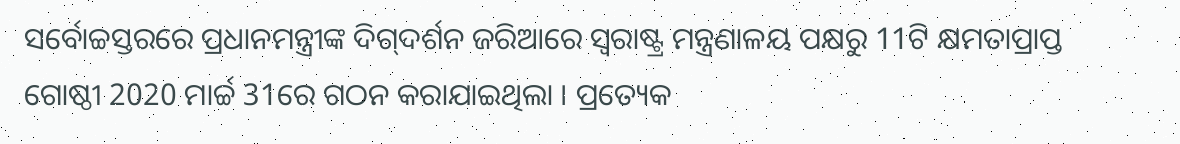ସର୍ବୋଚ୍ଚସ୍ତରରେ ପ୍ରଧାନମନ୍ତ୍ରୀଙ୍କ ଦିଗ୍‌ଦର୍ଶନ ଜରିଆରେ ସ୍ୱରାଷ୍ଟ୍ର ମନ୍ତ୍ରଣାଳୟ ପକ୍ଷରୁ 11ଟି କ୍ଷମତାପ୍ରାପ୍ତ ଗୋଷ୍ଠୀ 2020 ମାର୍ଚ୍ଚ 31ରେ ଗଠନ କରାଯାଇଥିଲା । ପ୍ରତ୍ୟେକ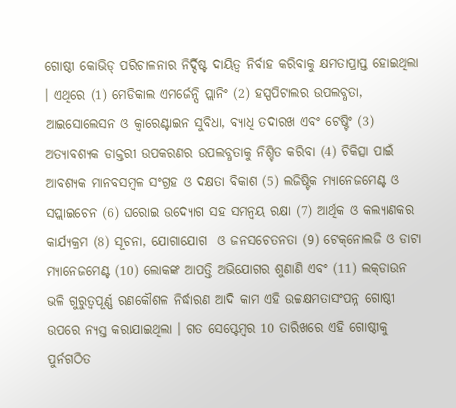ଗୋଷ୍ଠୀ କୋଭିଡ୍‌ ପରିଚାଳନାର ନିର୍ଦ୍ଦିଷ୍ଟ ଦାୟିତ୍ୱ ନିର୍ବାହ କରିବାକୁ କ୍ଷମତାପ୍ରାପ୍ତ ହୋଇଥିଲା । ଏଥିରେ (1) ମେଡିକାଲ ଏମର୍ଜେନ୍ସି ପ୍ଲାନିଂ (2) ହସ୍ପପିଟାଲର ଉପଲବ୍ଧତା, ଆଇସୋଲେସନ ଓ କ୍ୱାରେଣ୍ଟାଇନ ସୁବିଧା, ବ୍ୟାଧି ତଦାରଖ ଏବଂ ଟେଷ୍ଟିଂ (3) ଅତ୍ୟାବଶ୍ୟକ ଡାକ୍ତରୀ ଉପକରଣର ଉପଲବ୍ଧତାକୁ ନିଶ୍ଚିତ କରିବା (4) ଚିକିତ୍ସା ପାଇଁ ଆବଶ୍ୟକ ମାନବସମ୍ବଳ ସଂଗ୍ରହ ଓ ଦକ୍ଷତା ବିକାଶ (5) ଲଜିଷ୍ଟିକ ମ୍ୟାନେଜମେଣ୍ଟ ଓ ସପ୍ଲାଇଚେନ (6) ଘରୋଇ ଉଦ୍ୟୋଗ ସହ ସମନ୍ୱୟ ରକ୍ଷା (7) ଆର୍ଥିକ ଓ କଲ୍ୟାଣକର କାର୍ଯ୍ୟକ୍ରମ (8) ସୂଚନା, ଯୋଗାଯୋଗ  ଓ ଜନସଚେତନତା (9) ଟେକ୍‌ନୋଲଜି ଓ ଡାଟା ମ୍ୟାନେଜମେଣ୍ଟ (10) ଲୋକଙ୍କ ଆପତ୍ତି ଅଭିଯୋଗର ଶୁଣାଣି ଏବଂ (11) ଲକ୍‌ଡାଉନ ଭଳି ଗୁରୁତ୍ୱପୂର୍ଣ୍ଣ ରଣକୌଶଳ ନିର୍ଦ୍ଧାରଣ ଆଦି କାମ ଏହି ଉଚ୍ଚକ୍ଷମତାସଂପନ୍ନ ଗୋଷ୍ଠୀ ଉପରେ ନ୍ୟସ୍ତ କରାଯାଇଥିଲା । ଗତ ସେପ୍ଟେମ୍ବର 10 ତାରିଖରେ ଏହି ଗୋଷ୍ଠୀକୁ ପୁର୍ନଗଠିତ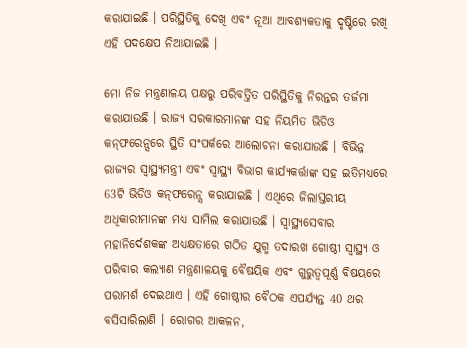କରାଯାଇଛି । ପରିସ୍ଥିତିକୁ ଦେଖି ଏବଂ ନୂଆ ଆବଶ୍ୟକତାକୁ ଦୃଷ୍ଟିରେ ରଖି ଏହି ପଦକ୍ଷେପ ନିଆଯାଇଛି ।

ମୋ ନିଜ ମନ୍ତ୍ରଣାଳୟ ପକ୍ଷରୁ ପରିବର୍ତ୍ତିତ ପରିସ୍ଥିତିକୁ ନିରନ୍ତର ତର୍ଜମା କରାଯାଉଛି । ରାଜ୍ୟ ସରକାରମାନଙ୍କ ସହ ନିୟମିତ ଭିଡିଓ କନ୍‌ଫରେନ୍ସରେ ସ୍ଥିତି ସଂପର୍କରେ ଆଲୋଚନା କରାଯାଉଛି । ବିଭିନ୍ନ ରାଜ୍ୟର ସ୍ୱାସ୍ଥ୍ୟମନ୍ତ୍ରୀ ଏବଂ ସ୍ୱାସ୍ଥ୍ୟ ବିଭାଗ କାର୍ଯ୍ୟକର୍ତ୍ତାଙ୍କ ସହ ଇତିମଧ୍ୟରେ 63ଟି ଭିଡିଓ କନ୍‌ଫରେନ୍ସ କରାଯାଇଛି । ଏଥିରେ ଜିଲାସ୍ତରୀୟ ଅଧିକାରୀମାନଙ୍କ ମଧ୍ୟ ସାମିଲ କରାଯାଉଛି । ସ୍ୱାସ୍ଥ୍ୟସେବାର ମହାନିର୍ଦେଶକଙ୍କ ଅଧ୍ୟକ୍ଷତାରେ ଗଠିତ ଯୁଗ୍ମ ତଦାରଖ ଗୋଷ୍ଠୀ ସ୍ୱାସ୍ଥ୍ୟ ଓ ପରିବାର କଲ୍ୟାଣ ମନ୍ତ୍ରଣାଳୟକୁ ବୈଷୟିକ ଏବଂ ଗୁରୁତ୍ୱପୂର୍ଣ୍ଣ ବିଷୟରେ ପରାମର୍ଶ ଦେଇଥାଏ । ଏହି ଗୋଷ୍ଠୀର ବୈଠକ ଏପର୍ଯ୍ୟନ୍ତ 40 ଥର ବସିସାରିଲାଣି । ରୋଗର ଆକଳନ,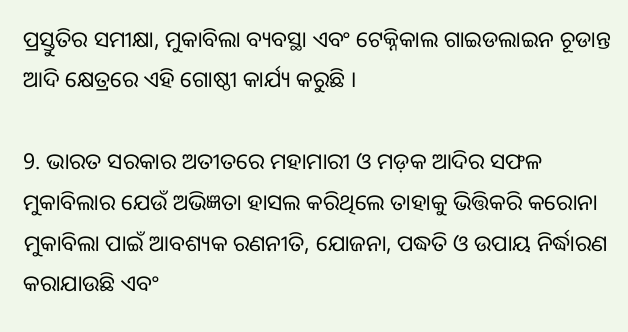ପ୍ରସ୍ତୁତିର ସମୀକ୍ଷା, ମୁକାବିଲା ବ୍ୟବସ୍ଥା ଏବଂ ଟେକ୍ନିକାଲ ଗାଇଡଲାଇନ ଚୂଡାନ୍ତ ଆଦି କ୍ଷେତ୍ରରେ ଏହି ଗୋଷ୍ଠୀ କାର୍ଯ୍ୟ କରୁଛି ।

9. ଭାରତ ସରକାର ଅତୀତରେ ମହାମାରୀ ଓ ମଡ଼କ ଆଦିର ସଫଳ ମୁକାବିଲାର ଯେଉଁ ଅଭିଜ୍ଞତା ହାସଲ କରିଥିଲେ ତାହାକୁ ଭିତ୍ତିକରି କରୋନା ମୁକାବିଲା ପାଇଁ ଆବଶ୍ୟକ ରଣନୀତି, ଯୋଜନା, ପଦ୍ଧତି ଓ ଉପାୟ ନିର୍ଦ୍ଧାରଣ କରାଯାଉଛି ଏବଂ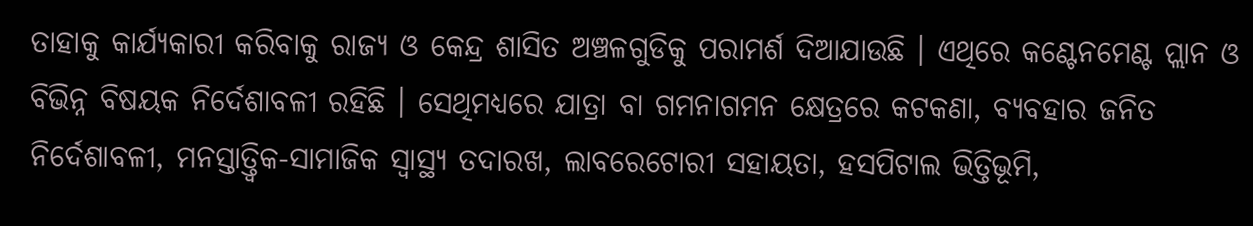ତାହାକୁ କାର୍ଯ୍ୟକାରୀ କରିବାକୁ ରାଜ୍ୟ ଓ କେନ୍ଦ୍ର ଶାସିତ ଅଞ୍ଚଳଗୁଡିକୁ ପରାମର୍ଶ ଦିଆଯାଉଛି । ଏଥିରେ କଣ୍ଟେନମେଣ୍ଟ ପ୍ଲାନ ଓ ବିଭିନ୍ନ ବିଷୟକ ନିର୍ଦେଶାବଳୀ ରହିଛି । ସେଥିମଧ୍ୟରେ ଯାତ୍ରା ବା ଗମନାଗମନ କ୍ଷେତ୍ରରେ କଟକଣା, ବ୍ୟବହାର ଜନିତ ନିର୍ଦେଶାବଳୀ, ମନସ୍ତାତ୍ତ୍ୱିକ-ସାମାଜିକ ସ୍ୱାସ୍ଥ୍ୟ ତଦାରଖ, ଲାବରେଟୋରୀ ସହାୟତା, ହସପିଟାଲ ଭିତ୍ତିଭୂମି,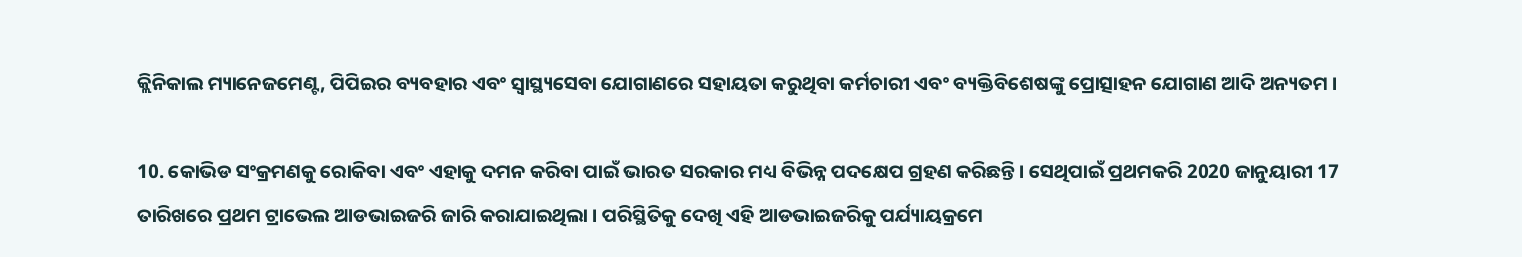କ୍ଲିନିକାଲ ମ୍ୟାନେଜମେଣ୍ଟ, ପିପିଇର ବ୍ୟବହାର ଏବଂ ସ୍ୱାସ୍ଥ୍ୟସେବା ଯୋଗାଣରେ ସହାୟତା କରୁଥିବା କର୍ମଚାରୀ ଏବଂ ବ୍ୟକ୍ତିବିଶେଷଙ୍କୁ ପ୍ରୋତ୍ସାହନ ଯୋଗାଣ ଆଦି ଅନ୍ୟତମ ।

10. କୋଭିଡ ସଂକ୍ରମଣକୁ ରୋକିବା ଏବଂ ଏହାକୁ ଦମନ କରିବା ପାଇଁ ଭାରତ ସରକାର ମଧ୍ୟ ବିଭିନ୍ନ ପଦକ୍ଷେପ ଗ୍ରହଣ କରିଛନ୍ତି । ସେଥିପାଇଁ ପ୍ରଥମକରି 2020 ଜାନୁୟାରୀ 17 ତାରିଖରେ ପ୍ରଥମ ଟ୍ରାଭେଲ ଆଡଭାଇଜରି ଜାରି କରାଯାଇଥିଲା । ପରିସ୍ଥିତିକୁ ଦେଖି ଏହି ଆଡଭାଇଜରିକୁ ପର୍ଯ୍ୟାୟକ୍ରମେ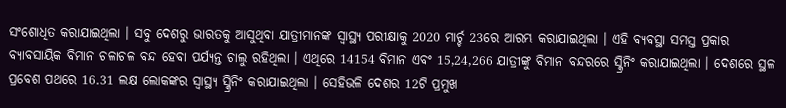ସଂଶୋଧିତ କରାଯାଇଥିଲା । ସବୁ ଦେଶରୁ ଭାରତକୁ ଆସୁଥିବା ଯାତ୍ରୀମାନଙ୍କ ସ୍ୱାସ୍ଥ୍ୟ ପରୀକ୍ଷାକୁ 2020 ମାର୍ଚ୍ଚ 23ରେ ଆରମ୍ଭ କରାଯାଇଥିଲା । ଏହି ବ୍ୟବସ୍ଥା ସମସ୍ତ ପ୍ରକାର ବ୍ୟାବସାୟିକ ବିମାନ ଚଳାଚଳ ବନ୍ଦ ହେବା ପର୍ଯ୍ୟନ୍ତ ଚାଲୁ ରହିଥିଲା । ଏଥିରେ 14154 ବିମାନ ଏବଂ 15,24,266 ଯାତ୍ରୀଙ୍କୁ ବିମାନ ବନ୍ଦରରେ ସ୍କ୍ରିନିଂ କରାଯାଇଥିଲା । ଦେଶରେ ସ୍ଥଳ ପ୍ରବେଶ ପଥରେ 16.31 ଲକ୍ଷ ଲୋକଙ୍କର ସ୍ୱାସ୍ଥ୍ୟ ସ୍କ୍ରିନିଂ କରାଯାଇଥିଲା । ସେହିଭଳି ଦେଶର 12ଟି ପ୍ରମୁଖ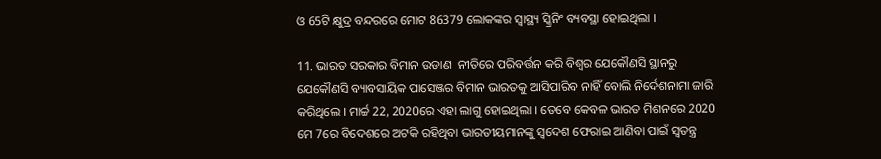ଓ 65ଟି କ୍ଷୁଦ୍ର ବନ୍ଦରରେ ମୋଟ 86379 ଲୋକଙ୍କର ସ୍ୱାସ୍ଥ୍ୟ ସ୍କ୍ରିନିଂ ବ୍ୟବସ୍ଥା ହୋଇଥିଲା ।

11. ଭାରତ ସରକାର ବିମାନ ଉଡାଣ  ନୀତିରେ ପରିବର୍ତ୍ତନ କରି ବିଶ୍ୱର ଯେକୌଣସି ସ୍ଥାନରୁ ଯେକୌଣସି ବ୍ୟାବସାୟିକ ପାସେଞ୍ଜର ବିମାନ ଭାରତକୁ ଆସିପାରିବ ନାହିଁ ବୋଲି ନିର୍ଦେଶନାମା ଜାରି କରିଥିଲେ । ମାର୍ଚ୍ଚ 22, 2020ରେ ଏହା ଲାଗୁ ହୋଇଥିଲା । ତେବେ କେବଳ ଭାରତ ମିଶନରେ 2020 ମେ 7ରେ ବିଦେଶରେ ଅଟକି ରହିଥିବା ଭାରତୀୟମାନଙ୍କୁ ସ୍ୱଦେଶ ଫେରାଇ ଆଣିବା ପାଇଁ ସ୍ୱତନ୍ତ୍ର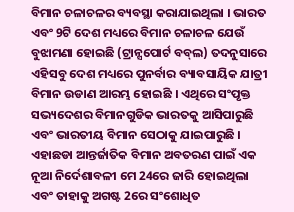ବିମାନ ଚଳାଚଳର ବ୍ୟବସ୍ଥା କରାଯାଇଥିଲା । ଭାରତ ଏବଂ 9ଟି ଦେଶ ମଧ୍ୟରେ ବିମାନ ଚଳାଚଳ ଯେଉଁ ବୁଝାମଣା ହୋଇଛି (ଟ୍ରାନ୍ସପୋର୍ଟ ବବ୍‌ଲ) ତଦନୁସାରେ ଏହିସବୁ ଦେଶ ମଧ୍ୟରେ ପୁନର୍ବାର ବ୍ୟାବସାୟିକ ଯାତ୍ରୀ ବିମାନ ଉଡାଣ ଆରମ୍ଭ ହୋଇଛି । ଏଥିରେ ସଂପୃକ୍ତ ସଭ୍ୟଦେଶର ବିମାନଗୁଡିକ ଭାରତକୁ ଆସିପାରୁଛି ଏବଂ ଭାରତୀୟ ବିମାନ ସେଠାକୁ ଯାଇପାରୁଛି । ଏହାଛଡା ଆନ୍ତର୍ଜାତିକ ବିମାନ ଅବତରଣ ପାଇଁ ଏକ ନୂଆ ନିର୍ଦେଶାବଳୀ ମେ 24ରେ ଜାରି ହୋଇଥିଲା ଏବଂ ତାହାକୁ ଅଗଷ୍ଟ 2ରେ ସଂଶୋଧିତ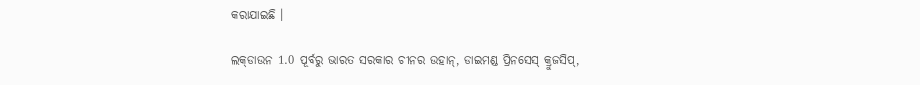କରାଯାଇଛି ।

ଲକ୍‌ଡାଉନ 1.0 ପୂର୍ବରୁ ଭାରତ ସରକାର ଚୀନର ଉହାନ୍‌, ଡାଇମଣ୍ଡ ପ୍ରିନସେସ୍‌ କ୍ରୁଜସିପ୍‌,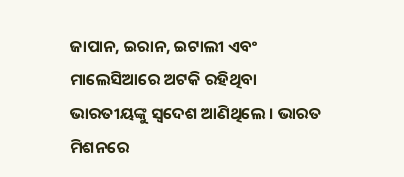ଜାପାନ, ଇରାନ, ଇଟାଲୀ ଏବଂ ମାଲେସିଆରେ ଅଟକି ରହିଥିବା ଭାରତୀୟଙ୍କୁ ସ୍ୱଦେଶ ଆଣିଥିଲେ । ଭାରତ ମିଶନରେ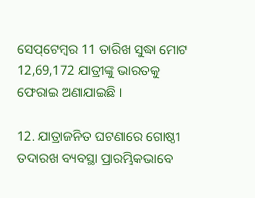ସେପ୍‌ଟେମ୍ବର 11 ତାରିଖ ସୁଦ୍ଧା ମୋଟ 12,69,172 ଯାତ୍ରୀଙ୍କୁ ଭାରତକୁ ଫେରାଇ ଅଣାଯାଇଛି ।

12. ଯାତ୍ରାଜନିତ ଘଟଣାରେ ଗୋଷ୍ଠୀ ତଦାରଖ ବ୍ୟବସ୍ଥା ପ୍ରାରମ୍ଭିକଭାବେ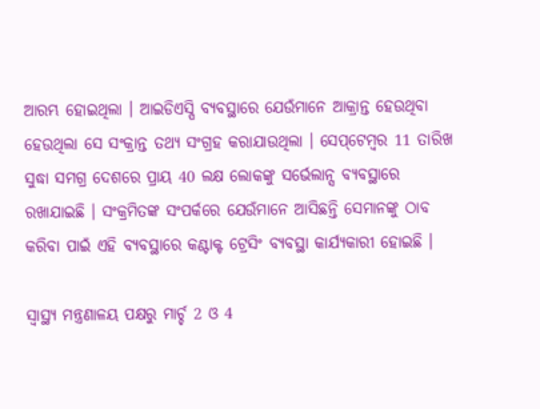ଆରମ୍ଭ ହୋଇଥିଲା । ଆଇଡିଏସ୍ପି ବ୍ୟବସ୍ଥାରେ ଯେଉଁମାନେ ଆକ୍ରାନ୍ତ ହେଉଥିବା ହେଉଥିଲା ସେ ସଂକ୍ରାନ୍ତ ତଥ୍ୟ ସଂଗ୍ରହ କରାଯାଉଥିଲା । ସେପ୍‌ଟେମ୍ବର 11 ତାରିଖ ସୁଦ୍ଧା ସମଗ୍ର ଦେଶରେ ପ୍ରାୟ 40 ଲକ୍ଷ ଲୋକଙ୍କୁ ସର୍ଭେଲାନ୍ସ ବ୍ୟବସ୍ଥାରେ ରଖାଯାଇଛି । ସଂକ୍ରମିତଙ୍କ ସଂପର୍କରେ ଯେଉଁମାନେ ଆସିଛନ୍ତି ସେମାନଙ୍କୁ ଠାବ କରିବା ପାଇଁ ଏହି ବ୍ୟବସ୍ଥାରେ କଣ୍ଟାକ୍ଟ ଟ୍ରେସିଂ ବ୍ୟବସ୍ଥା କାର୍ଯ୍ୟକାରୀ ହୋଇଛି ।

ସ୍ୱାସ୍ଥ୍ୟ ମନ୍ତ୍ରଣାଳୟ ପକ୍ଷରୁ ମାର୍ଚ୍ଚ 2 ଓ 4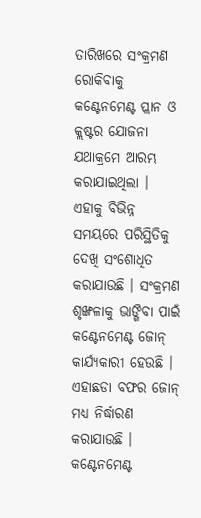ତାରିଖରେ ସଂକ୍ରମଣ ରୋକିବାକୁ କଣ୍ଟେନମେଣ୍ଟ ପ୍ଲାନ ଓ କ୍ଲଷ୍ଟର ଯୋଜନା ଯଥାକ୍ରମେ ଆରମ୍ଭ କରାଯାଇଥିଲା । ଏହାକୁ ବିଭିନ୍ନ ସମୟରେ ପରିସ୍ଥିତିକୁ ଦେଖି ସଂଶୋଧିତ କରାଯାଉଛି । ସଂକ୍ରମଣ ଶୃଙ୍ଖଳାକୁ ଭାଙ୍ଗିବା ପାଇଁ କଣ୍ଟେନମେଣ୍ଟ ଜୋନ୍‌ କାର୍ଯ୍ୟକାରୀ ହେଉଛି । ଏହାଛଡା ବଫର ଜୋନ୍‌ ମଧ୍ୟ ନିର୍ଦ୍ଧାରଣ କରାଯାଉଛି । କଣ୍ଟେନମେଣ୍ଟ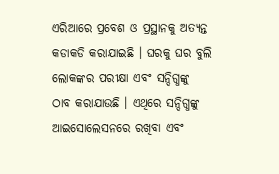ଏରିଆରେ ପ୍ରବେଶ ଓ ପ୍ରସ୍ଥାନକୁ ଅତ୍ୟନ୍ତ କଡାକଡି କରାଯାଇଛି । ଘରକୁ ଘର ବୁଲି ଲୋକଙ୍କର ପରୀକ୍ଷା ଏବଂ ସନ୍ଦିଗ୍ଧଙ୍କୁ ଠାବ କରାଯାଉଛି । ଏଥିରେ ସନ୍ଦିଗ୍ଧଙ୍କୁ ଆଇସୋଲେସନରେ ରଖିବା ଏବଂ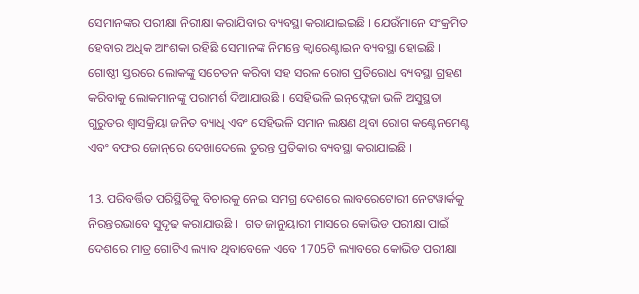ସେମାନଙ୍କର ପରୀକ୍ଷା ନିରୀକ୍ଷା କରାଯିବାର ବ୍ୟବସ୍ଥା କରାଯାଇଇଛି । ଯେଉଁମାନେ ସଂକ୍ରମିତ ହେବାର ଅଧିକ ଆଂଶକା ରହିଛି ସେମାନଙ୍କ ନିମନ୍ତେ କ୍ୱାରେଣ୍ଟାଇନ ବ୍ୟବସ୍ଥା ହୋଇଛି । ଗୋଷ୍ଠୀ ସ୍ତରରେ ଲୋକଙ୍କୁ ସଚେତନ କରିବା ସହ ସରଳ ରୋଗ ପ୍ରତିରୋଧ ବ୍ୟବସ୍ଥା ଗ୍ରହଣ କରିବାକୁ ଲୋକମାନଙ୍କୁ ପରାମର୍ଶ ଦିଆଯାଉଛି । ସେହିଭଳି ଇନ୍‌ଫ୍ଲେଜା ଭଳି ଅସୁସ୍ଥତା ଗୁରୁତର ଶ୍ୱାସକ୍ରିୟା ଜନିତ ବ୍ୟାଧି ଏବଂ ସେହିଭଳି ସମାନ ଲକ୍ଷଣ ଥିବା ରୋଗ କଣ୍ଟେନମେଣ୍ଟ ଏବଂ ବଫର ଜୋନ୍‌ରେ ଦେଖାଦେଲେ ତୁରନ୍ତ ପ୍ରତିକାର ବ୍ୟବସ୍ଥା କରାଯାଇଛି ।

13. ପରିବର୍ତ୍ତିତ ପରିସ୍ଥିତିକୁ ବିଚାରକୁ ନେଇ ସମଗ୍ର ଦେଶରେ ଲାବରେଟୋରୀ ନେଟୱାର୍କକୁ ନିରନ୍ତରଭାବେ ସୁଦୃଢ କରାଯାଉଛି ।  ଗତ ଜାନୁୟାରୀ ମାସରେ କୋଭିଡ ପରୀକ୍ଷା ପାଇଁ ଦେଶରେ ମାତ୍ର ଗୋଟିଏ ଲ୍ୟାବ ଥିବାବେଳେ ଏବେ 1705ଟି ଲ୍ୟାବରେ କୋଭିଡ ପରୀକ୍ଷା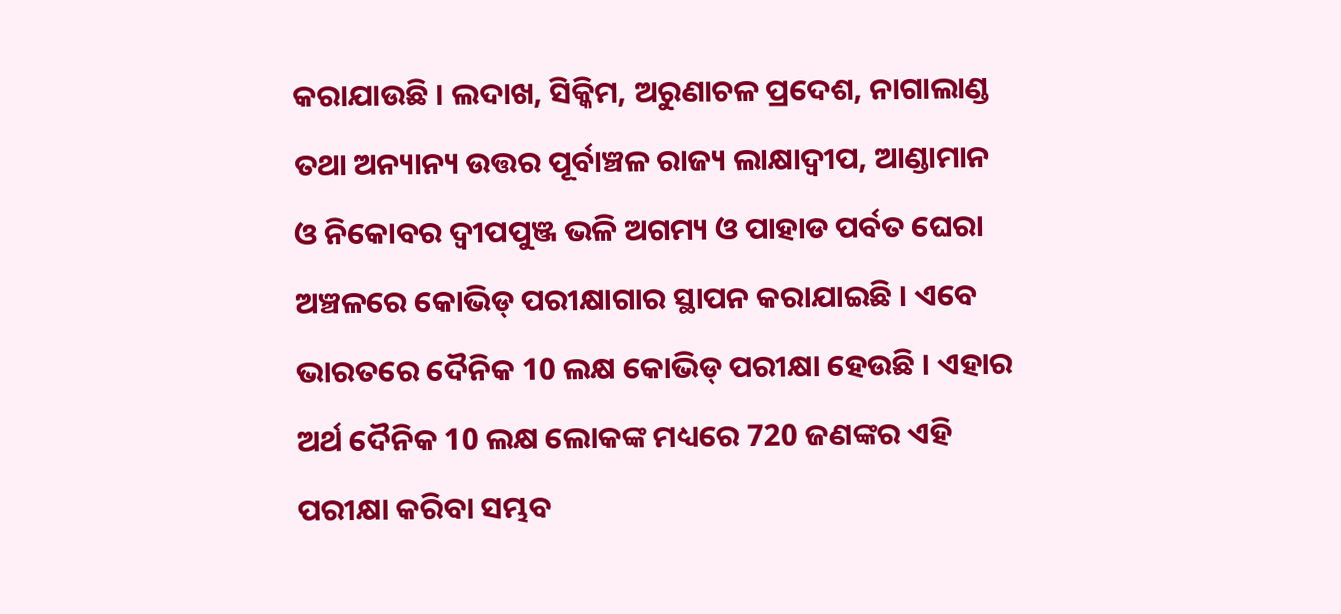କରାଯାଉଛି । ଲଦାଖ, ସିକ୍କିମ, ଅରୁଣାଚଳ ପ୍ରଦେଶ, ନାଗାଲାଣ୍ଡ ତଥା ଅନ୍ୟାନ୍ୟ ଉତ୍ତର ପୂର୍ବାଞ୍ଚଳ ରାଜ୍ୟ ଲାକ୍ଷାଦ୍ୱୀପ, ଆଣ୍ଡାମାନ ଓ ନିକୋବର ଦ୍ୱୀପପୁଞ୍ଜ ଭଳି ଅଗମ୍ୟ ଓ ପାହାଡ ପର୍ବତ ଘେରା ଅଞ୍ଚଳରେ କୋଭିଡ୍‌ ପରୀକ୍ଷାଗାର ସ୍ଥାପନ କରାଯାଇଛି । ଏବେ ଭାରତରେ ଦୈନିକ 10 ଲକ୍ଷ କୋଭିଡ୍‌ ପରୀକ୍ଷା ହେଉଛି । ଏହାର ଅର୍ଥ ଦୈନିକ 10 ଲକ୍ଷ ଲୋକଙ୍କ ମଧ୍ୟରେ 720 ଜଣଙ୍କର ଏହି ପରୀକ୍ଷା କରିବା ସମ୍ଭବ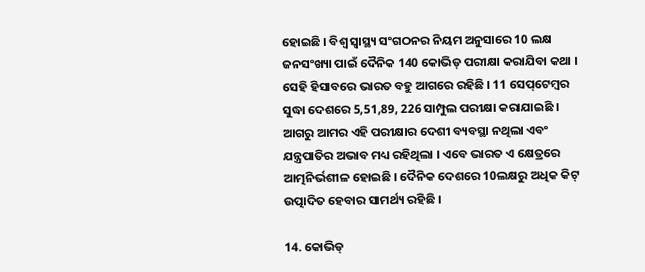ହୋଇଛି । ବିଶ୍ୱ ସ୍ୱାସ୍ଥ୍ୟ ସଂଗଠନର ନିୟମ ଅନୁସାରେ 10 ଲକ୍ଷ ଜନସଂଖ୍ୟା ପାଇଁ ଦୈନିକ 140 କୋଭିଡ୍‌ ପରୀକ୍ଷା କରାଯିବା କଥା । ସେହି ହିସାବରେ ଭାରତ ବହୁ ଆଗରେ ରହିଛି । 11 ସେପ୍‌ଟେମ୍ବର ସୁଦ୍ଧା ଦେଶରେ 5,51,89, 226 ସାମ୍ପୁଲ ପରୀକ୍ଷା କରାଯାଇଛି । ଆଗରୁ ଆମର ଏହି ପରୀକ୍ଷାର ଦେଶୀ ବ୍ୟବସ୍ଥା ନଥିଲା ଏବଂ ଯନ୍ତ୍ରପାତିର ଅଭାବ ମଧ୍ୟ ରହିଥିଲା । ଏବେ ଭାରତ ଏ କ୍ଷେତ୍ରରେ ଆତ୍ମନିର୍ଭଶୀଳ ହୋଇଛି । ଦୈନିକ ଦେଶରେ 10ଲକ୍ଷରୁ ଅଧିକ କିଟ୍‌ ଉତ୍ପାଦିତ ହେବାର ସାମର୍ଥ୍ୟ ରହିଛି ।

14. କୋଭିଡ୍‌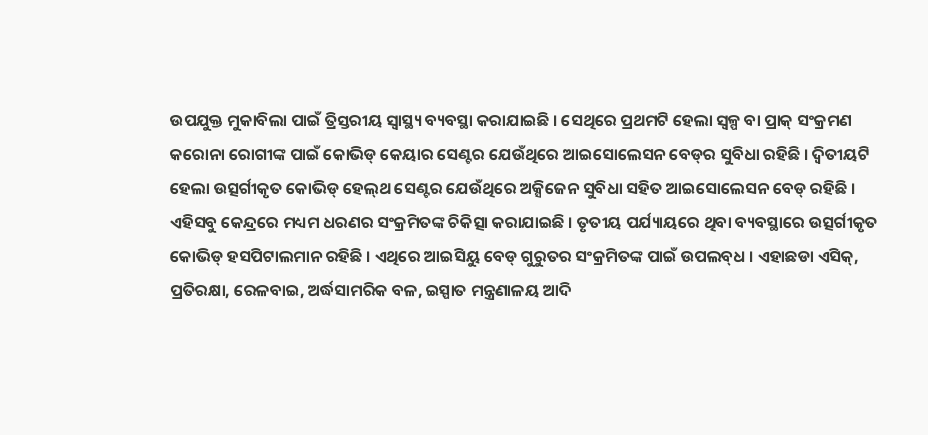ଉପଯୁକ୍ତ ମୁକାବିଲା ପାଇଁ ତ୍ରିସ୍ତରୀୟ ସ୍ୱାସ୍ଥ୍ୟ ବ୍ୟବସ୍ଥା କରାଯାଇଛି । ସେଥିରେ ପ୍ରଥମଟି ହେଲା ସ୍ୱଳ୍ପ ବା ପ୍ରାକ୍‌ ସଂକ୍ରମଣ କରୋନା ରୋଗୀଙ୍କ ପାଇଁ କୋଭିଡ୍‌ କେୟାର ସେଣ୍ଟର ଯେଉଁଥିରେ ଆଇସୋଲେସନ ବେଡ୍‌ର ସୁବିଧା ରହିଛି । ଦ୍ୱିତୀୟଟି ହେଲା ଉତ୍ସର୍ଗୀକୃତ କୋଭିଡ୍‌ ହେଲ୍‌ଥ ସେଣ୍ଟର ଯେଉଁଥିରେ ଅକ୍ସିଜେନ ସୁବିଧା ସହିତ ଆଇସୋଲେସନ ବେଡ୍‌ ରହିଛି । ଏହିସବୁ କେନ୍ଦ୍ରରେ ମଧ୍ୟମ ଧରଣର ସଂକ୍ରମିତଙ୍କ ଚିକିତ୍ସା କରାଯାଇଛି । ତୃତୀୟ ପର୍ଯ୍ୟାୟରେ ଥିବା ବ୍ୟବସ୍ଥାରେ ଉତ୍ସର୍ଗୀକୃତ କୋଭିଡ୍‌ ହସପିଟାଲମାନ ରହିଛି । ଏଥିରେ ଆଇସିୟୁ ବେଡ୍‌ ଗୁରୁତର ସଂକ୍ରମିତଙ୍କ ପାଇଁ ଉପଲବ୍‌ଧ । ଏହାଛଡା ଏସିକ୍‌, ପ୍ରତିରକ୍ଷା, ରେଳବାଇ, ଅର୍ଦ୍ଧସାମରିକ ବଳ, ଇସ୍ପାତ ମନ୍ତ୍ରଣାଳୟ ଆଦି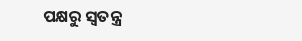ପକ୍ଷରୁ ସ୍ୱତନ୍ତ୍ର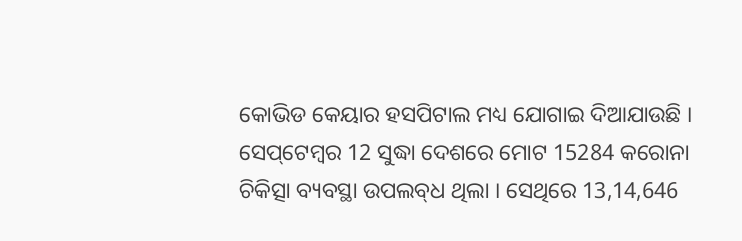କୋଭିଡ କେୟାର ହସପିଟାଲ ମଧ୍ୟ ଯୋଗାଇ ଦିଆଯାଉଛି । ସେପ୍‌ଟେମ୍ବର 12 ସୁଦ୍ଧା ଦେଶରେ ମୋଟ 15284 କରୋନା ଚିକିତ୍ସା ବ୍ୟବସ୍ଥା ଉପଲବ୍‌ଧ ଥିଲା । ସେଥିରେ 13,14,646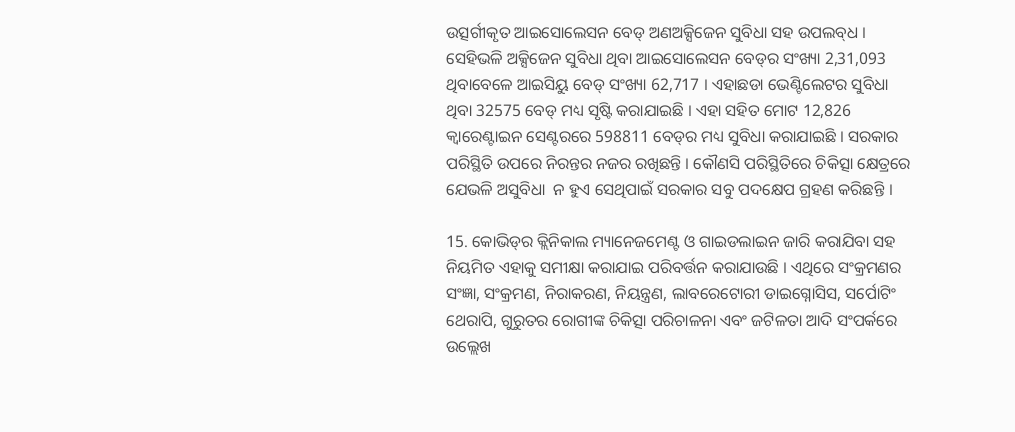ଉତ୍ସର୍ଗୀକୃତ ଆଇସୋଲେସନ ବେଡ୍‌ ଅଣଅକ୍ସିଜେନ ସୁବିଧା ସହ ଉପଲବ୍‌ଧ । ସେହିଭଳି ଅକ୍ସିଜେନ ସୁବିଧା ଥିବା ଆଇସୋଲେସନ ବେଡ୍‌ର ସଂଖ୍ୟା 2,31,093 ଥିବାବେଳେ ଆଇସିୟୁ ବେଡ୍‌ ସଂଖ୍ୟା 62,717 । ଏହାଛଡା ଭେଣ୍ଟିଲେଟର ସୁବିଧା ଥିବା 32575 ବେଡ୍‌ ମଧ୍ୟ ସୃଷ୍ଟି କରାଯାଇଛି । ଏହା ସହିତ ମୋଟ 12,826 କ୍ୱାରେଣ୍ଟାଇନ ସେଣ୍ଟରରେ 598811 ବେଡ୍‌ର ମଧ୍ୟ ସୁବିଧା କରାଯାଇଛି । ସରକାର ପରିସ୍ଥିତି ଉପରେ ନିରନ୍ତର ନଜର ରଖିଛନ୍ତି । କୌଣସି ପରିସ୍ଥିତିରେ ଚିକିତ୍ସା କ୍ଷେତ୍ରରେ ଯେଭଳି ଅସୁବିଧା  ନ ହୁଏ ସେଥିପାଇଁ ସରକାର ସବୁ ପଦକ୍ଷେପ ଗ୍ରହଣ କରିଛନ୍ତି ।

15. କୋଭିଡ୍‌ର କ୍ଲିନିକାଲ ମ୍ୟାନେଜମେଣ୍ଟ ଓ ଗାଇଡଲାଇନ ଜାରି କରାଯିବା ସହ ନିୟମିତ ଏହାକୁ ସମୀକ୍ଷା କରାଯାଇ ପରିବର୍ତ୍ତନ କରାଯାଉଛି । ଏଥିରେ ସଂକ୍ରମଣର ସଂଜ୍ଞା, ସଂକ୍ରମଣ, ନିରାକରଣ, ନିୟନ୍ତ୍ରଣ, ଲାବରେଟୋରୀ ଡାଇଗ୍ନୋସିସ, ସର୍ପୋଟିଂ ଥେରାପି, ଗୁରୁତର ରୋଗୀଙ୍କ ଚିକିତ୍ସା ପରିଚାଳନା ଏବଂ ଜଟିଳତା ଆଦି ସଂପର୍କରେ ଉଲ୍ଲେଖ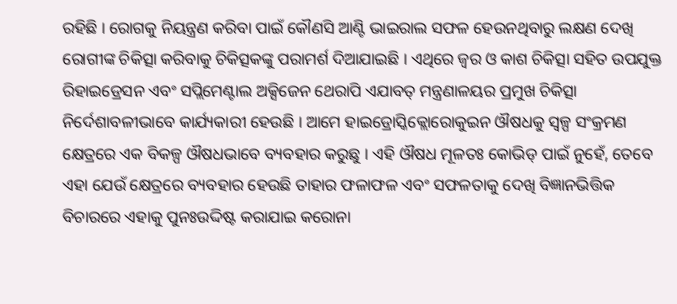ରହିଛି । ରୋଗକୁ ନିୟନ୍ତ୍ରଣ କରିବା ପାଇଁ କୌଣସି ଆଣ୍ଟି ଭାଇରାଲ ସଫଳ ହେଉନଥିବାରୁ ଲକ୍ଷଣ ଦେଖି ରୋଗୀଙ୍କ ଚିକିତ୍ସା କରିବାକୁ ଚିକିତ୍ସକଙ୍କୁ ପରାମର୍ଶ ଦିଆଯାଇଛି । ଏଥିରେ ଜ୍ୱର ଓ କାଶ ଚିକିତ୍ସା ସହିତ ଉପଯୁକ୍ତ ରିହାଇଡ୍ରେସନ ଏବଂ ସପ୍ଲିମେଣ୍ଟାଲ ଅକ୍ସିଜେନ ଥେରାପି ଏଯାବତ୍‌ ମନ୍ତ୍ରଣାଳୟର ପ୍ରମୁଖ ଚିକିତ୍ସା ନିର୍ଦେଶାବଳୀଭାବେ କାର୍ଯ୍ୟକାରୀ ହେଉଛି । ଆମେ ହାଇଡ୍ରୋସ୍କିକ୍ଲୋରୋକୁଇନ ଔଷଧକୁ ସ୍ୱଳ୍ପ ସଂକ୍ରମଣ କ୍ଷେତ୍ରରେ ଏକ ବିକଳ୍ପ ଔଷଧଭାବେ ବ୍ୟବହାର କରୁଛୁ । ଏହି ଔଷଧ ମୂଳତଃ କୋଭିଡ୍‌ ପାଇଁ ନୁହେଁ, ତେବେ ଏହା ଯେଉଁ କ୍ଷେତ୍ରରେ ବ୍ୟବହାର ହେଉଛି ତାହାର ଫଳାଫଳ ଏବଂ ସଫଳତାକୁ ଦେଖି ବିଜ୍ଞାନଭିତ୍ତିକ ବିଚାରରେ ଏହାକୁ ପୁନଃଉଦ୍ଦିଷ୍ଟ କରାଯାଇ କରୋନା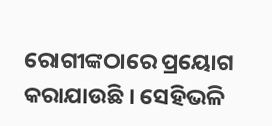ରୋଗୀଙ୍କଠାରେ ପ୍ରୟୋଗ କରାଯାଉଛି । ସେହିଭଳି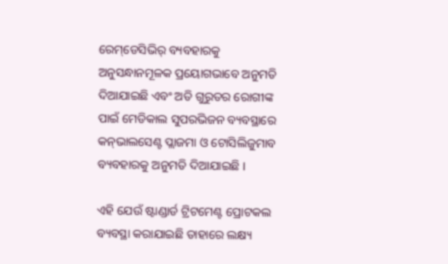ରେମ୍‌ଡେସିଭିର୍‌ ବ୍ୟବହାରକୁ ଅନୁସନ୍ଧାନମୂଳକ ପ୍ରୟୋଗଭାବେ ଅନୁମତି ଦିଆଯାଇଛି ଏବଂ ଅତି ଗୁରୁତର ରୋଗୀଙ୍କ ପାଇଁ ମେଡିକାଲ ସୁପରଭିଜନ ବ୍ୟବସ୍ଥାରେ କନ୍‌ଭାଲସେଣ୍ଟ ପ୍ଲାଜମା ଓ ଟୋସିଲିଜୁମାବ ବ୍ୟବହାରକୁ ଅନୁମତି ଦିଆଯାଇଛି ।

ଏହି ଯେଉଁ ଷ୍ଟାଣ୍ଡାର୍ଡ ଟ୍ରିଟମେଣ୍ଟ ପ୍ରୋଟକଲ ବ୍ୟବସ୍ଥା କରାଯାଇଛି ତାହାରେ ଲକ୍ଷ୍ୟ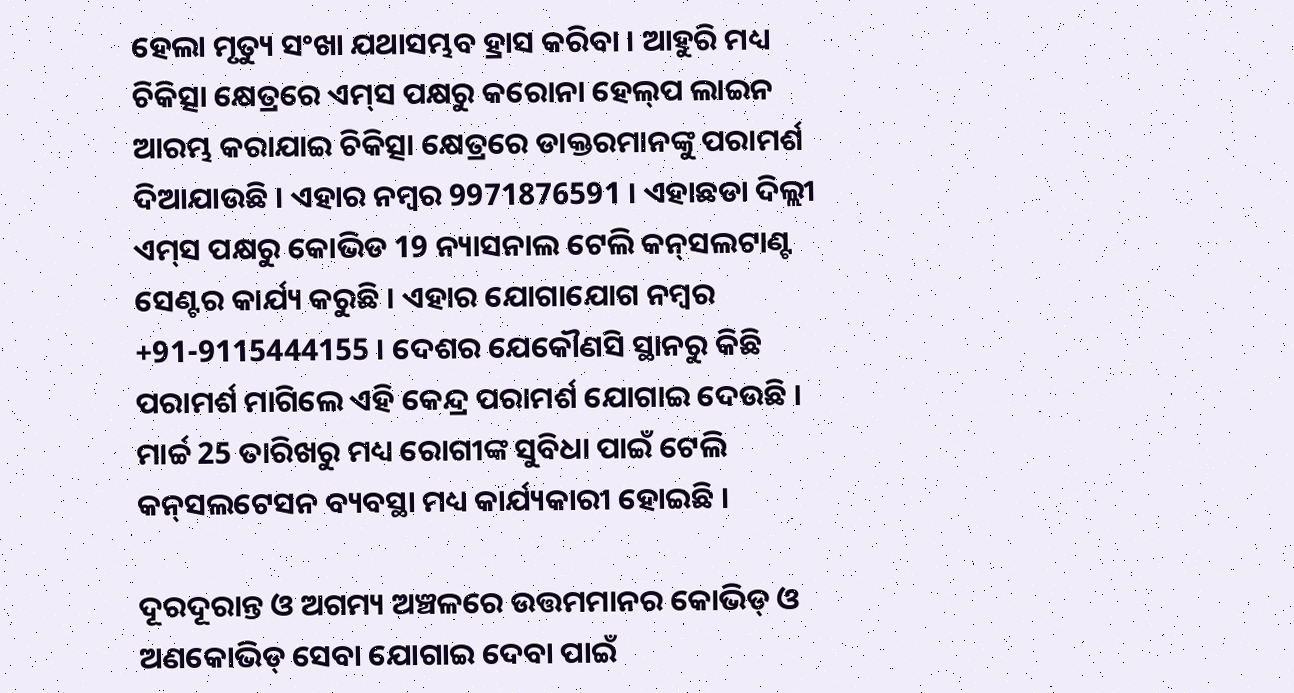ହେଲା ମୃତ୍ୟୁ ସଂଖା ଯଥାସମ୍ଭବ ହ୍ରାସ କରିବା । ଆହୁରି ମଧ୍ୟ ଚିକିତ୍ସା କ୍ଷେତ୍ରରେ ଏମ୍‌ସ ପକ୍ଷରୁ କରୋନା ହେଲ୍‌ପ ଲାଇନ ଆରମ୍ଭ କରାଯାଇ ଚିକିତ୍ସା କ୍ଷେତ୍ରରେ ଡାକ୍ତରମାନଙ୍କୁ ପରାମର୍ଶ ଦିଆଯାଉଛି । ଏହାର ନମ୍ବର 9971876591 । ଏହାଛଡା ଦିଲ୍ଲୀ ଏମ୍‌ସ ପକ୍ଷରୁ କୋଭିଡ 19 ନ୍ୟାସନାଲ ଟେଲି କନ୍‌ସଲଟାଣ୍ଟ ସେଣ୍ଟର କାର୍ଯ୍ୟ କରୁଛି । ଏହାର ଯୋଗାଯୋଗ ନମ୍ବର +91-9115444155 । ଦେଶର ଯେକୌଣସି ସ୍ଥାନରୁ କିଛି ପରାମର୍ଶ ମାଗିଲେ ଏହି କେନ୍ଦ୍ର ପରାମର୍ଶ ଯୋଗାଇ ଦେଉଛି । ମାର୍ଚ୍ଚ 25 ତାରିଖରୁ ମଧ୍ୟ ରୋଗୀଙ୍କ ସୁବିଧା ପାଇଁ ଟେଲି କନ୍‌ସଲଟେସନ ବ୍ୟବସ୍ଥା ମଧ୍ୟ କାର୍ଯ୍ୟକାରୀ ହୋଇଛି ।

ଦୂରଦୂରାନ୍ତ ଓ ଅଗମ୍ୟ ଅଞ୍ଚଳରେ ଉତ୍ତମମାନର କୋଭିଡ୍‌ ଓ ଅଣକୋଭିଡ୍‌ ସେବା ଯୋଗାଇ ଦେବା ପାଇଁ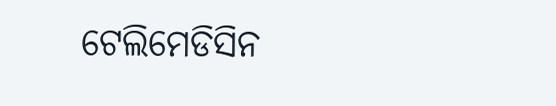ଟେଲିମେଡିସିନ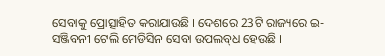ସେବାକୁ ପ୍ରୋତ୍ସାହିତ କରାଯାଉଛି । ଦେଶରେ 23ଟି ରାଜ୍ୟରେ ଇ-ସଞ୍ଜିବନୀ ଟେଲି ମେଡିସିନ ସେବା ଉପଲବ୍‌ଧ ହେଉଛି ।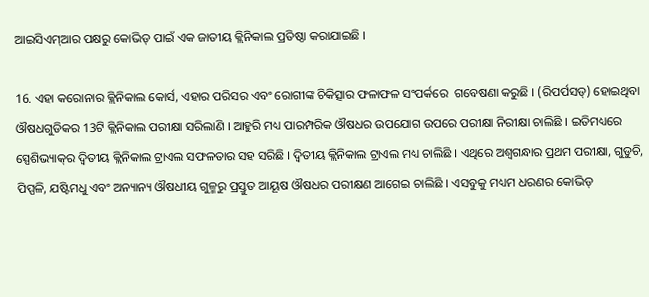ଆଇସିଏମ୍‌ଆର ପକ୍ଷରୁ କୋଭିଡ୍‌ ପାଇଁ ଏକ ଜାତୀୟ କ୍ଲିନିକାଲ ପ୍ରତିଷ୍ଠା କରାଯାଇଛି ।

16. ଏହା କରୋନାର କ୍ଲିନିକାଲ କୋର୍ସ, ଏହାର ପରିସର ଏବଂ ରୋଗୀଙ୍କ ଚିକିତ୍ସାର ଫଳାଫଳ ସଂପର୍କରେ  ଗବେଷଣା କରୁଛି । (ରିପର୍ପସଡ୍‌) ହୋଇଥିବା ଔଷଧଗୁଡିକର 13ଟି କ୍ଲିନିକାଲ ପରୀକ୍ଷା ସରିଲାଣି । ଆହୁରି ମଧ୍ୟ ପାରମ୍ପରିକ ଔଷଧର ଉପଯୋଗ ଉପରେ ପରୀକ୍ଷା ନିରୀକ୍ଷା ଚାଲିଛି । ଇତିମଧ୍ୟରେ ସ୍ପେଶିଭ୍ୟାକ୍‌ର ଦ୍ୱିତୀୟ କ୍ଲିନିକାଲ ଟ୍ରାଏଲ ସଫଳତାର ସହ ସରିଛି । ଦ୍ୱିତୀୟ କ୍ଲିନିକାଲ ଟ୍ରାଏଲ ମଧ୍ୟ ଚାଲିଛି । ଏଥିରେ ଅଶ୍ୱଗନ୍ଧାର ପ୍ରଥମ ପରୀକ୍ଷା, ଗୁଡୁଚି, ପିପ୍ପଳି, ଯଷ୍ଟିମଧୁ ଏବଂ ଅନ୍ୟାନ୍ୟ ଔଷଧୀୟ ଗୁଳ୍ମରୁ ପ୍ରସ୍ତୁତ ଆୟୂଷ ଔଷଧର ପରୀକ୍ଷଣ ଆଗେଇ ଚାଲିଛି । ଏସବୁକୁ ମଧ୍ୟମ ଧରଣର କୋଭିଡ୍‌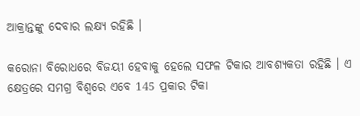ଆକ୍ରାନ୍ତଙ୍କୁ ଦେବାର ଲକ୍ଷ୍ୟ ରହିଛି ।

କରୋନା ବିରୋଧରେ ବିଜୟୀ ହେବାକୁ ହେଲେ ସଫଳ ଟିକାର ଆବଶ୍ୟକତା ରହିଛି । ଏ କ୍ଷେତ୍ରରେ ସମଗ୍ର ବିଶ୍ୱରେ ଏବେ 145 ପ୍ରକାର ଟିକା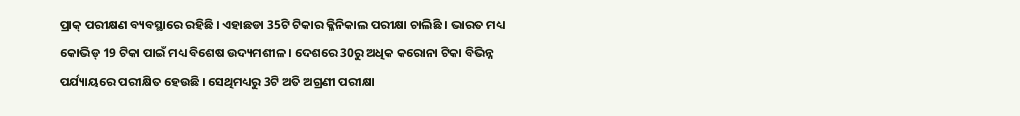ପ୍ରାକ୍‌ ପରୀକ୍ଷଣ ବ୍ୟବସ୍ଥାରେ ରହିଛି । ଏହାଛଡା 35ଟି ଟିକାର କ୍ଳିନିକାଲ ପରୀକ୍ଷା ଚାଲିଛି । ଭାରତ ମଧ୍ୟ କୋଭିଡ୍‌ 19 ଟିକା ପାଇଁ ମଧ୍ୟ ବିଶେଷ ଉଦ୍ୟମଶୀଳ । ଦେଶରେ 30ରୁ ଅଧିକ କରୋନା ଟିକା ବିଭିନ୍ନ ପର୍ଯ୍ୟାୟରେ ପରୀକ୍ଷିତ ହେଉଛି । ସେଥିମଧ୍ୟରୁ 3ଟି ଅତି ଅଗ୍ରଣୀ ପରୀକ୍ଷା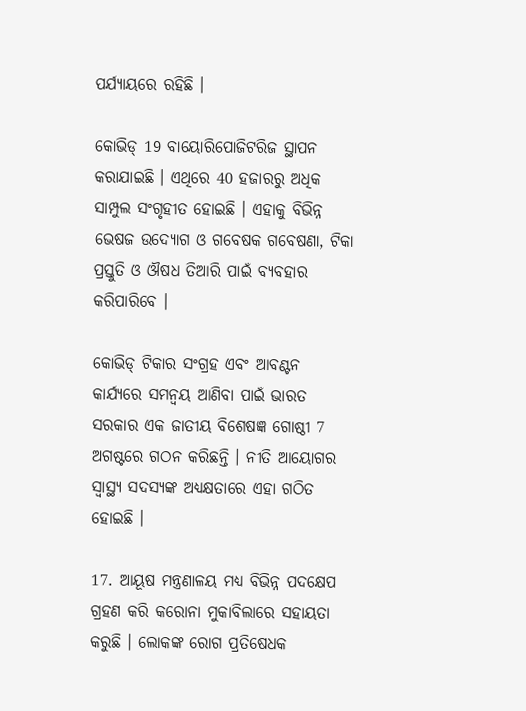ପର୍ଯ୍ୟାୟରେ ରହିଛି ।

କୋଭିଡ୍‌ 19 ବାୟୋରିପୋଜିଟରିଜ ସ୍ଥାପନ କରାଯାଇଛି । ଏଥିରେ 40 ହଜାରରୁ ଅଧିକ ସାମ୍ପୁଲ ସଂଗୃହୀତ ହୋଇଛି । ଏହାକୁ ବିଭିନ୍ନ ଭେଷଜ ଉଦ୍ୟୋଗ ଓ ଗବେଷକ ଗବେଷଣା, ଟିକା ପ୍ରସ୍ତୁତି ଓ ଔଷଧ ତିଆରି ପାଇଁ ବ୍ୟବହାର କରିପାରିବେ ।

କୋଭିଡ୍‌ ଟିକାର ସଂଗ୍ରହ ଏବଂ ଆବଣ୍ଟନ କାର୍ଯ୍ୟରେ ସମନ୍ୱୟ ଆଣିବା ପାଇଁ ଭାରତ ସରକାର ଏକ ଜାତୀୟ ବିଶେଷଜ୍ଞ ଗୋଷ୍ଠୀ 7 ଅଗଷ୍ଟରେ ଗଠନ କରିଛନ୍ତି । ନୀତି ଆୟୋଗର ସ୍ୱାସ୍ଥ୍ୟ ସଦସ୍ୟଙ୍କ ଅଧ୍ୟକ୍ଷତାରେ ଏହା ଗଠିତ ହୋଇଛି ।

17. ଆୟୂଷ ମନ୍ତ୍ରଣାଳୟ ମଧ୍ୟ ବିଭିନ୍ନ ପଦକ୍ଷେପ ଗ୍ରହଣ କରି କରୋନା ମୁକାବିଲାରେ ସହାୟତା କରୁଛି । ଲୋକଙ୍କ ରୋଗ ପ୍ରତିଷେଧକ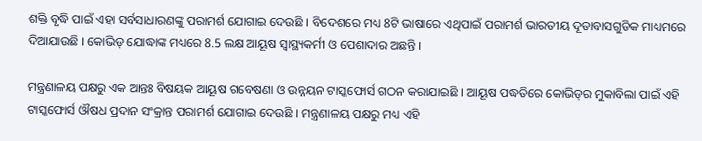ଶକ୍ତି ବୃଦ୍ଧି ପାଇଁ ଏହା ସର୍ବସାଧାରଣଙ୍କୁ ପରାମର୍ଶ ଯୋଗାଇ ଦେଉଛି । ବିଦେଶରେ ମଧ୍ୟ 8ଟି ଭାଷାରେ ଏଥିପାଇଁ ପରାମର୍ଶ ଭାରତୀୟ ଦୂତାବାସଗୁଡିକ ମାଧ୍ୟମରେ ଦିଆଯାଉଛି । କୋଭିଡ୍‌ ଯୋଦ୍ଧାଙ୍କ ମଧ୍ୟରେ 8.5 ଲକ୍ଷ ଆୟୂଷ ସ୍ୱାସ୍ଥ୍ୟକର୍ମୀ ଓ ପେଶାଦାର ଅଛନ୍ତି ।

ମନ୍ତ୍ରଣାଳୟ ପକ୍ଷରୁ ଏକ ଆନ୍ତଃ ବିଷୟକ ଆୟୂଷ ଗବେଷଣା ଓ ଉନ୍ନୟନ ଟାସ୍କଫୋର୍ସ ଗଠନ କରାଯାଇଛି । ଆୟୂଷ ପଦ୍ଧତିରେ କୋଭିଡ୍‌ର ମୁକାବିଲା ପାଇଁ ଏହି ଟାସ୍କଫୋର୍ସ ଔଷଧ ପ୍ରଦାନ ସଂକ୍ରାନ୍ତ ପରାମର୍ଶ ଯୋଗାଇ ଦେଉଛି । ମନ୍ତ୍ରଣାଳୟ ପକ୍ଷରୁ ମଧ୍ୟ ଏହି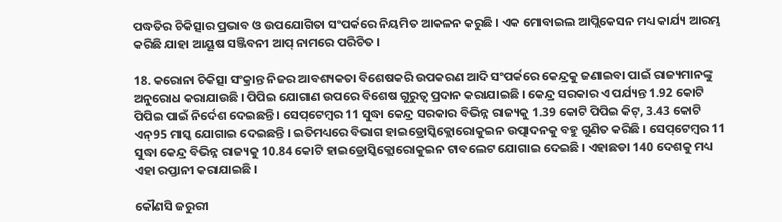ପଦ୍ଧତିର ଚିକିତ୍ସାର ପ୍ରଭାବ ଓ ଉପଯୋଗିତା ସଂପର୍କରେ ନିୟମିତ ଆକଳନ କରୁଛି । ଏକ ମୋବାଇଲ ଆପ୍ଲିକେସନ ମଧ୍ୟ କାର୍ଯ୍ୟ ଆରମ୍ଭ କରିଛି ଯାହା ଆୟୂଷ ସଞ୍ଜିବନୀ ଆପ୍‌ ନାମରେ ପରିଚିତ ।

18. କରୋନା ଚିକିତ୍ସା ସଂକ୍ରାନ୍ତ ନିଜର ଆବଶ୍ୟକତା ବିଶେଷକରି ଉପକରଣ ଆଦି ସଂପର୍କରେ କେନ୍ଦ୍ରକୁ ଜଣାଇବା ପାଇଁ ରାଜ୍ୟମାନଙ୍କୁ ଅନୁରୋଧ କରାଯାଉଛି । ପିପିଇ ଯୋଗାଣ ଉପରେ ବିଶେଷ ଗୁରୁତ୍ୱ ପ୍ରଦାନ କରାଯାଇଛି । କେନ୍ଦ୍ର ସରକାର ଏ ପର୍ଯ୍ୟନ୍ତ 1.92 କୋଟି ପିପିଇ ପାଇଁ ନିର୍ଦେଶ ଦେଇଛନ୍ତି । ସେପ୍‌ଟେମ୍ବର 11 ସୁଦ୍ଧା କେନ୍ଦ୍ର ସରକାର ବିଭିନ୍ନ ରାଜ୍ୟକୁ 1.39 କୋଟି ପିପିଇ କିଟ୍‌, 3.43 କୋଟି ଏନ୍‌95 ମାସ୍କ ଯୋଗାଇ ଦେଇଛନ୍ତି । ଇତିମଧ୍ୟରେ ବିଭାଗ ହାଇଡ୍ରୋସ୍କିକ୍ଲୋରୋକୁଇନ ଉତ୍ପାଦନକୁ ବହୁ ଗୁଣିତ କରିଛି । ସେପ୍‌ଟେମ୍ବର 11 ସୁଦ୍ଧା କେନ୍ଦ୍ର ବିଭିନ୍ନ ରାଜ୍ୟକୁ 10.84 କୋଟି ହାଇଡ୍ରୋସ୍କିକ୍ଲୋରୋକୁଇନ ଟାବଲେଟ ଯୋଗାଇ ଦେଇଛି । ଏହାଛଡା 140 ଦେଶକୁ ମଧ୍ୟ ଏହା ରପ୍ତାନୀ କରାଯାଇଛି ।

କୌଣସି ଜରୁରୀ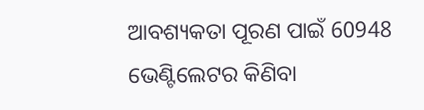ଆବଶ୍ୟକତା ପୂରଣ ପାଇଁ 60948 ଭେଣ୍ଟିଲେଟର କିଣିବା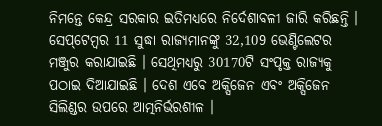ନିମନ୍ତେ କେନ୍ଦ୍ର ସରକାର ଇତିମଧ୍ୟରେ ନିର୍ଦେଶାବଳୀ ଜାରି କରିଛନ୍ତି । ସେପ୍‌ଟେମ୍ବର 11 ସୁଦ୍ଧା ରାଜ୍ୟମାନଙ୍କୁ 32,109 ଭେଣ୍ଟିଲେଟର ମଞ୍ଜୁର କରାଯାଇଛି । ସେଥିମଧ୍ୟରୁ 30170ଟି ସଂପୃକ୍ତ ରାଜ୍ୟକୁ ପଠାଇ ଦିଆଯାଇଛି । ଦେଶ ଏବେ ଅକ୍ସିଜେନ ଏବଂ ଅକ୍ସିଜେନ ସିଲିଣ୍ଡର ଉପରେ ଆତ୍ମନିର୍ଭରଶୀଳ ।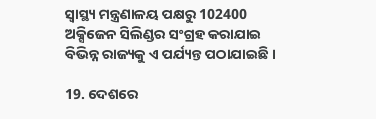ସ୍ୱାସ୍ଥ୍ୟ ମନ୍ତ୍ରଣାଳୟ ପକ୍ଷରୁ 102400 ଅକ୍ସିଜେନ ସିଲିଣ୍ଡର ସଂଗ୍ରହ କରାଯାଇ ବିଭିନ୍ନ ରାଜ୍ୟକୁ ଏ ପର୍ଯ୍ୟନ୍ତ ପଠାଯାଇଛି ।

19. ଦେଶରେ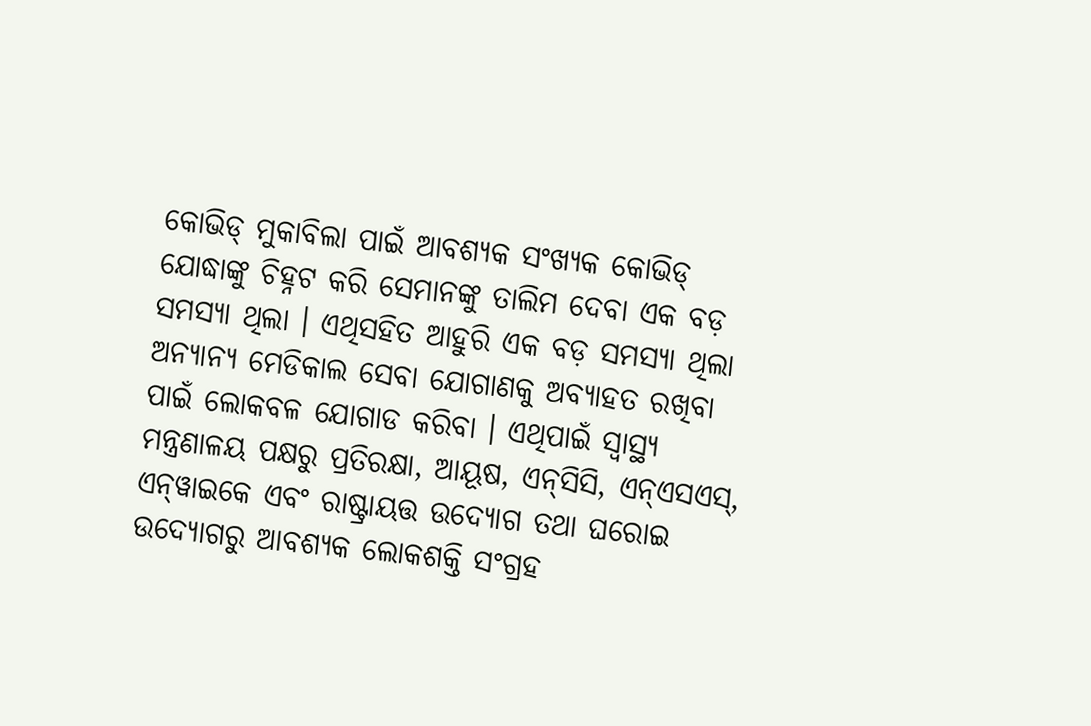କୋଭିଡ୍‌ ମୁକାବିଲା ପାଇଁ ଆବଶ୍ୟକ ସଂଖ୍ୟକ କୋଭିଡ୍‌ ଯୋଦ୍ଧାଙ୍କୁ ଚିହ୍ନଟ କରି ସେମାନଙ୍କୁ ତାଲିମ ଦେବା ଏକ ବଡ଼ ସମସ୍ୟା ଥିଲା । ଏଥିସହିତ ଆହୁରି ଏକ ବଡ଼ ସମସ୍ୟା ଥିଲା ଅନ୍ୟାନ୍ୟ ମେଡିକାଲ ସେବା ଯୋଗାଣକୁ ଅବ୍ୟାହତ ରଖିବା ପାଇଁ ଲୋକବଳ ଯୋଗାଡ କରିବା । ଏଥିପାଇଁ ସ୍ୱାସ୍ଥ୍ୟ ମନ୍ତ୍ରଣାଳୟ ପକ୍ଷରୁ ପ୍ରତିରକ୍ଷା, ଆୟୂଷ, ଏନ୍‌ସିସି, ଏନ୍‌ଏସଏସ୍‌, ଏନ୍‌ୱାଇକେ ଏବଂ ରାଷ୍ଟ୍ରାୟତ୍ତ ଉଦ୍ୟୋଗ ତଥା ଘରୋଇ ଉଦ୍ୟୋଗରୁ ଆବଶ୍ୟକ ଲୋକଶକ୍ତି ସଂଗ୍ରହ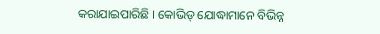କରାଯାଇପାରିଛି । କୋଭିଡ୍‌ ଯୋଦ୍ଧାମାନେ ବିଭିନ୍ନ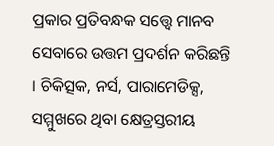ପ୍ରକାର ପ୍ରତିବନ୍ଧକ ସତ୍ତ୍ୱେ ମାନବ ସେବାରେ ଉତ୍ତମ ପ୍ରଦର୍ଶନ କରିଛନ୍ତି । ଚିକିତ୍ସକ, ନର୍ସ, ପାରାମେଡିକ୍ସ, ସମ୍ମୁଖରେ ଥିବା କ୍ଷେତ୍ରସ୍ତରୀୟ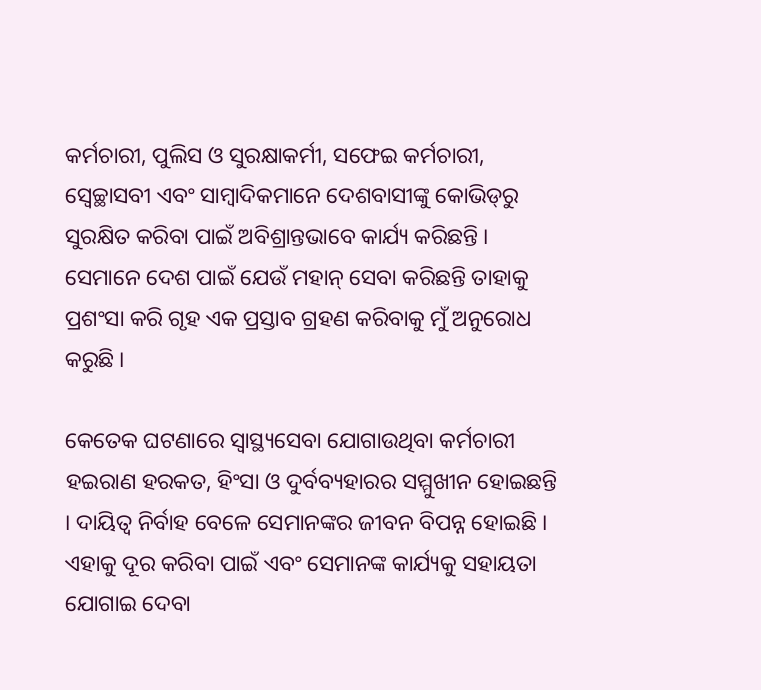କର୍ମଚାରୀ, ପୁଲିସ ଓ ସୁରକ୍ଷାକର୍ମୀ, ସଫେଇ କର୍ମଚାରୀ, ସ୍ୱେଚ୍ଛାସବୀ ଏବଂ ସାମ୍ବାଦିକମାନେ ଦେଶବାସୀଙ୍କୁ କୋଭିଡ୍‌ରୁ ସୁରକ୍ଷିତ କରିବା ପାଇଁ ଅବିଶ୍ରାନ୍ତଭାବେ କାର୍ଯ୍ୟ କରିଛନ୍ତି । ସେମାନେ ଦେଶ ପାଇଁ ଯେଉଁ ମହାନ୍‌ ସେବା କରିଛନ୍ତି ତାହାକୁ ପ୍ରଶଂସା କରି ଗୃହ ଏକ ପ୍ରସ୍ତାବ ଗ୍ରହଣ କରିବାକୁ ମୁଁ ଅନୁରୋଧ କରୁଛି ।

କେତେକ ଘଟଣାରେ ସ୍ୱାସ୍ଥ୍ୟସେବା ଯୋଗାଉଥିବା କର୍ମଚାରୀ ହଇରାଣ ହରକତ, ହିଂସା ଓ ଦୁର୍ବବ୍ୟହାରର ସମ୍ମୁଖୀନ ହୋଇଛନ୍ତି । ଦାୟିତ୍ୱ ନିର୍ବାହ ବେଳେ ସେମାନଙ୍କର ଜୀବନ ବିପନ୍ନ ହୋଇଛି । ଏହାକୁ ଦୂର କରିବା ପାଇଁ ଏବଂ ସେମାନଙ୍କ କାର୍ଯ୍ୟକୁ ସହାୟତା ଯୋଗାଇ ଦେବା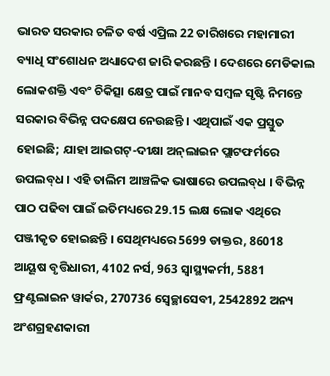ଭାରତ ସରକାର ଚଳିତ ବର୍ଷ ଏପ୍ରିଲ 22 ତାରିଖରେ ମହାମାରୀ ବ୍ୟାଧି ସଂଶୋଧନ ଅଧ୍ୟାଦେଶ ଜାରି କରଛନ୍ତି । ଦେଶରେ ମେଡିକାଲ ଲୋକଶକ୍ତି ଏବଂ ଚିକିତ୍ସା କ୍ଷେତ୍ର ପାଇଁ ମାନବ ସମ୍ବଳ ସୃଷ୍ଟି ନିମନ୍ତେ ସରକାର ବିଭିନ୍ନ ପଦକ୍ଷେପ ନେଉଛନ୍ତି । ଏଥିପାଇଁ ଏକ ପ୍ରସ୍ତୁତ ହୋଇଛି; ଯାହା ଆଇଗଟ୍‌-ଦୀକ୍ଷା ଅନ୍‌ଲାଇନ ପ୍ଲାଟଫର୍ମରେ ଉପଲବ୍‌ଧ । ଏହି ତାଲିମ ଆଞ୍ଚଳିକ ଭାଷାରେ ଉପଲବ୍‌ଧ । ବିଭିନ୍ନ ପାଠ ପଢିବା ପାଇଁ ଇତିମଧ୍ୟରେ 29.15 ଲକ୍ଷ ଲୋକ ଏଥିରେ ପଞ୍ଜୀକୃତ ହୋଇଛନ୍ତି । ସେଥିମଧ୍ୟରେ 5699 ଡାକ୍ତର, 86018 ଆୟୂଷ ବୃତ୍ତିଧାରୀ, 4102 ନର୍ସ, 963 ସ୍ୱାସ୍ଥ୍ୟକର୍ମୀ, 5881 ଫ୍ରଣ୍ଟଲାଇନ ୱାର୍କର, 270736 ସ୍ୱେଚ୍ଛାସେବୀ, 2542892 ଅନ୍ୟ ଅଂଶଗ୍ରହଣକାରୀ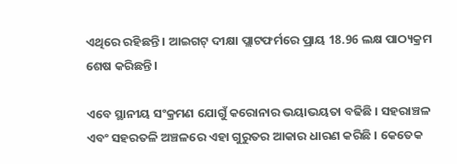ଏଥିରେ ରହିଛନ୍ତି । ଆଇଗଟ୍‌ ଦୀକ୍ଷା ପ୍ଲାଟଫର୍ମରେ ପ୍ରାୟ 18.96 ଲକ୍ଷ ପାଠ୍ୟକ୍ରମ ଶେଷ କରିଛନ୍ତି ।

ଏବେ ସ୍ଥାନୀୟ ସଂକ୍ରମଣ ଯୋଗୁଁ କରୋନାର ଭୟାଭୟତା ବଢିଛି । ସହରାଞ୍ଚଳ ଏବଂ ସହରତଳି ଅଞ୍ଚଳରେ ଏହା ଗୁରୁତର ଆକାର ଧାରଣ କରିଛି । କେତେକ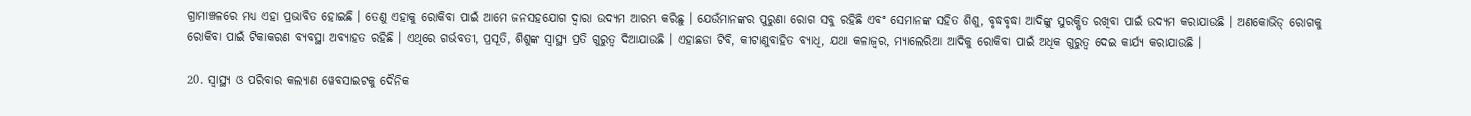ଗ୍ରାମାଞ୍ଚଳରେ ମଧ୍ୟ ଏହା ପ୍ରଭାବିତ ହୋଇଛି । ତେଣୁ ଏହାକୁ ରୋକିବା ପାଇଁ ଆମେ ଜନସହଯୋଗ ଦ୍ୱାରା ଉଦ୍ୟମ ଆରମ୍ଭ କରିଛୁ । ଯେଉଁମାନଙ୍କର ପୁରୁଣା ରୋଗ ସବୁ ରହିଛି ଏବଂ ସେମାନଙ୍କ ସହିତ ଶିଶୁ, ବୃଦ୍ଧବୃଦ୍ଧା ଆଦିଙ୍କୁ ସୁରକ୍ଷିତ ରଖିବା ପାଇଁ ଉଦ୍ୟମ କରାଯାଉଛି । ଅଣକୋଭିଡ୍‌ ରୋଗକୁ ରୋକିବା ପାଇଁ ଟିକାକରଣ ବ୍ୟବସ୍ଥା ଅବ୍ୟାହତ ରହିଛି । ଏଥିରେ ଗର୍ଭବତୀ, ପ୍ରସୂତି, ଶିଶୁଙ୍କ ସ୍ୱାସ୍ଥ୍ୟ ପ୍ରତି ଗୁରୁତ୍ୱ ଦିଆଯାଉଛି । ଏହାଛଡା ଟିବି, କୀଟାଣୁବାହିତ ବ୍ୟାଧି, ଯଥା କଳାଜ୍ୱର, ମ୍ୟାଲେରିଆ ଆଦିକୁ ରୋକିବା ପାଇଁ ଅଧିକ ଗୁରୁତ୍ୱ ଦେଇ କାର୍ଯ୍ୟ କରାଯାଉଛି ।

20. ସ୍ୱାସ୍ଥ୍ୟ ଓ ପରିବାର କଲ୍ୟାଣ ୱେବସାଇଟକୁ ଦୈନିକ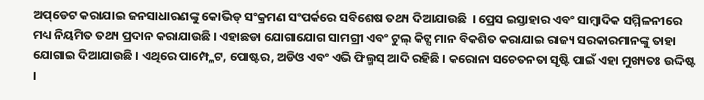ଅପ୍‌ଡେଟ କରାଯାଇ ଜନସାଧାରଣଙ୍କୁ କୋଭିଡ୍‌ ସଂକ୍ରମଣ ସଂପର୍କରେ ସବିଶେଷ ତଥ୍ୟ ଦିଆଯାଉଛି  । ପ୍ରେସ ଇସ୍ତାହାର ଏବଂ ସାମ୍ବାଦିକ ସମ୍ମିଳନୀରେ ମଧ୍ୟ ନିୟମିତ ତଥ୍ୟ ପ୍ରଦାନ କରାଯାଉଛି । ଏହାଛଡା ଯୋଗାଯୋଗ ସାମଗ୍ରୀ ଏବଂ ଟୁଲ୍‌ କିଟ୍ସ ମାନ ବିକଶିତ କରାଯାଇ ରାଜ୍ୟ ସରକାରମାନଙ୍କୁ ତାହା ଯୋଗାଇ ଦିଆଯାଉଛି । ଏଥିରେ ପାମ୍ପ୍ଳେଟ, ପୋଷ୍ଟର, ଅଡିଓ ଏବଂ ଏଭି ଫିଲ୍ମସ୍‌ ଆଦି ରହିଛି । କରୋନା ସଚେତନତା ସୃଷ୍ଟି ପାଇଁ ଏହା ମୁଖ୍ୟତଃ ଉଦ୍ଦିଷ୍ଟ ।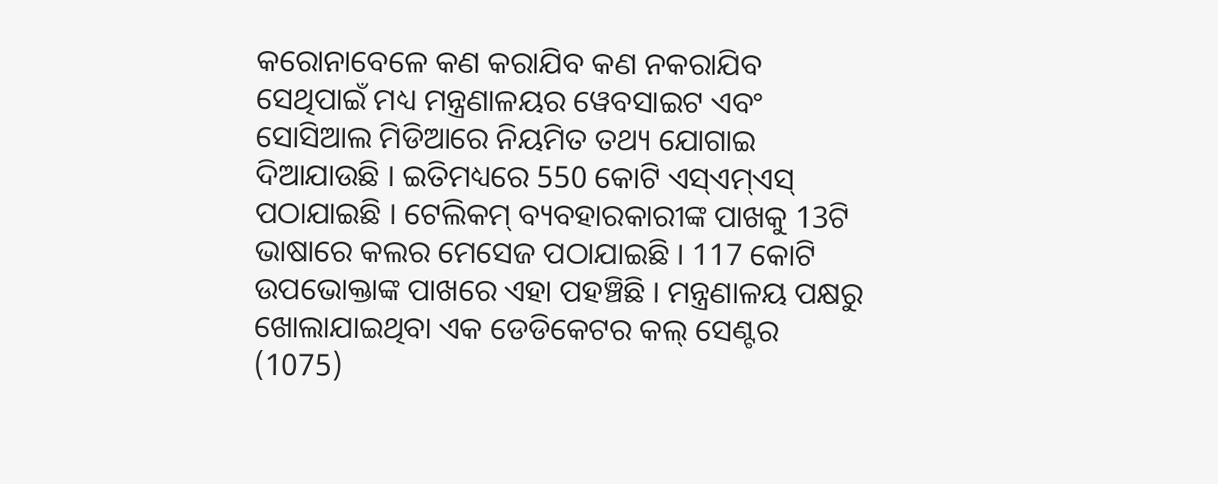କରୋନାବେଳେ କଣ କରାଯିବ କଣ ନକରାଯିବ ସେଥିପାଇଁ ମଧ୍ୟ ମନ୍ତ୍ରଣାଳୟର ୱେବସାଇଟ ଏବଂ ସୋସିଆଲ ମିଡିଆରେ ନିୟମିତ ତଥ୍ୟ ଯୋଗାଇ ଦିଆଯାଉଛି । ଇତିମଧ୍ୟରେ 550 କୋଟି ଏସ୍‌ଏମ୍‌ଏସ୍‌ ପଠାଯାଇଛି । ଟେଲିକମ୍‌ ବ୍ୟବହାରକାରୀଙ୍କ ପାଖକୁ 13ଟି ଭାଷାରେ କଲର ମେସେଜ ପଠାଯାଇଛି । 117 କୋଟି ଉପଭୋକ୍ତାଙ୍କ ପାଖରେ ଏହା ପହଞ୍ଚିଛି । ମନ୍ତ୍ରଣାଳୟ ପକ୍ଷରୁ ଖୋଲାଯାଇଥିବା ଏକ ଡେଡିକେଟର କଲ୍‌ ସେଣ୍ଟର (1075)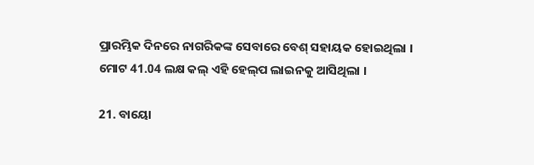ପ୍ରାରମ୍ଭିକ ଦିନରେ ନାଗରିକଙ୍କ ସେବାରେ ବେଶ୍‌ ସହାୟକ ହୋଇଥିଲା । ମୋଟ 41.04 ଲକ୍ଷ କଲ୍‌ ଏହି ହେଲ୍‌ପ ଲାଇନକୁ ଆସିଥିଲା ।

21. ବାୟୋ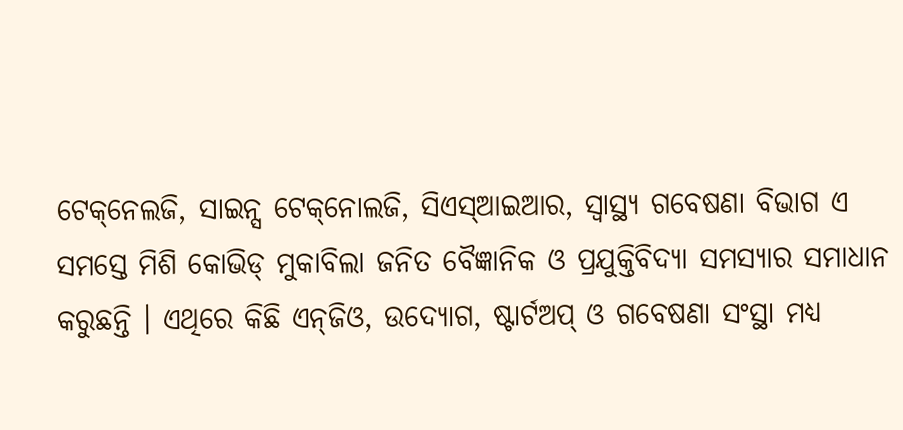ଟେକ୍‌ନେଲଜି, ସାଇନ୍ସ ଟେକ୍‌ନୋଲଜି, ସିଏସ୍‌ଆଇଆର, ସ୍ୱାସ୍ଥ୍ୟ ଗବେଷଣା ବିଭାଗ ଏ ସମସ୍ତେ ମିଶି କୋଭିଡ୍‌ ମୁକାବିଲା ଜନିତ ବୈଜ୍ଞାନିକ ଓ ପ୍ରଯୁକ୍ତିବିଦ୍ୟା ସମସ୍ୟାର ସମାଧାନ କରୁଛନ୍ତି । ଏଥିରେ କିଛି ଏନ୍‌ଜିଓ, ଉଦ୍ୟୋଗ, ଷ୍ଟାର୍ଟଅପ୍‌ ଓ ଗବେଷଣା ସଂସ୍ଥା ମଧ୍ୟ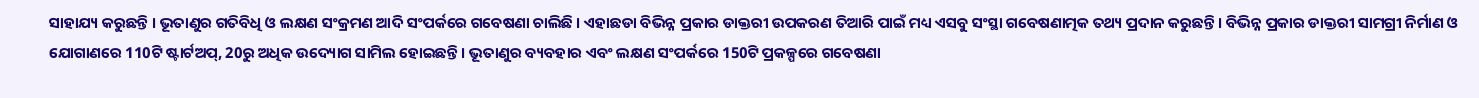ସାହାଯ୍ୟ କରୁଛନ୍ତି । ଭୂତାଣୁର ଗତିବିଧି ଓ ଲକ୍ଷଣ ସଂକ୍ରମଣ ଆଦି ସଂପର୍କରେ ଗବେଷଣା ଚାଲିଛି । ଏହାଛଡା ବିଭିନ୍ନ ପ୍ରକାର ଡାକ୍ତରୀ ଉପକରଣ ତିଆରି ପାଇଁ ମଧ୍ୟ ଏସବୁ ସଂସ୍ଥା ଗବେଷଣାତ୍ମକ ତଥ୍ୟ ପ୍ରଦାନ କରୁଛନ୍ତି । ବିଭିନ୍ନ ପ୍ରକାର ଡାକ୍ତରୀ ସାମଗ୍ରୀ ନିର୍ମାଣ ଓ ଯୋଗାଣରେ 110ଟି ଷ୍ଟାର୍ଟଅପ୍‌, 20ରୁ ଅଧିକ ଉଦ୍ୟୋଗ ସାମିଲ ହୋଇଛନ୍ତି । ଭୂତାଣୁର ବ୍ୟବହାର ଏବଂ ଲକ୍ଷଣ ସଂପର୍କରେ 150ଟି ପ୍ରକଳ୍ପରେ ଗବେଷଣା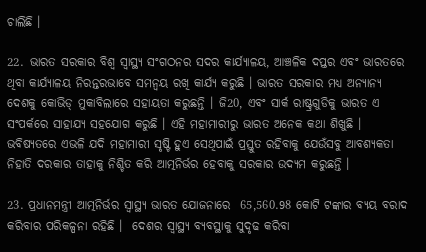ଚାଲିଛି ।

22. ଭାରତ ସରକାର ବିଶ୍ୱ ସ୍ୱାସ୍ଥ୍ୟ ସଂଗଠନର ସଦର କାର୍ଯ୍ୟାଳୟ, ଆଞ୍ଚଳିକ ଦପ୍ତର ଏବଂ ଭାରତରେ ଥିବା କାର୍ଯ୍ୟାଳୟ ନିରନ୍ତରଭାବେ ସମନ୍ୱୟ ରଖି କାର୍ଯ୍ୟ କରୁଛି । ଭାରତ ସରକାର ମଧ୍ୟ ଅନ୍ୟାନ୍ୟ ଦେଶକୁ କୋଭିଡ୍‌ ମୁକାବିଲାରେ ସହାୟତା କରୁଛନ୍ତି । ଜି20, ଏବଂ ସାର୍କ ରାଷ୍ଟ୍ରଗୁଡିକୁ ଭାରତ ଏ ସଂପର୍କରେ ସାହାଯ୍ୟ ସହଯୋଗ କରୁଛି । ଏହି ମହାମାରୀରୁ ଭାରତ ଅନେକ କଥା ଶିଖୁଛି । ଭବିଷ୍ୟତରେ ଏଭଳି ଯଦି ମହାମାରୀ ସୃଷ୍ଟି ହୁଏ ସେଥିପାଇଁ ପ୍ରସ୍ତୁତ ରହିବାକୁ ଯେଉଁସବୁ ଆବଶ୍ୟକତା ନିହାତି ଦରକାର ତାହାକୁ ନିଶ୍ଚିତ କରି ଆତ୍ମନିର୍ଭର ହେବାକୁ ସରକାର ଉଦ୍ୟମ କରୁଛନ୍ତି ।

23. ପ୍ରଧାନମନ୍ତ୍ରୀ ଆତ୍ମନିର୍ଭର ସ୍ୱାସ୍ଥ୍ୟ ଭାରତ ଯୋଜନାରେ  65,560.98 କୋଟି ଟଙ୍କାର ବ୍ୟୟ ବରାଦ କରିବାର ପରିକଳ୍ପନା ରହିଛି ।  ଦେଶର ସ୍ୱାସ୍ଥ୍ୟ ବ୍ୟବସ୍ଥାକୁ ସୁଦୃଢ କରିବା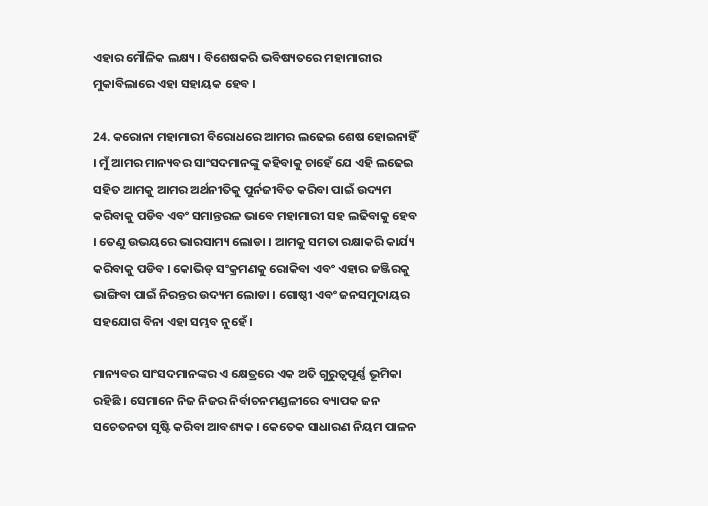ଏହାର ମୌଳିକ ଲକ୍ଷ୍ୟ । ବିଶେଷକରି ଭବିଷ୍ୟତରେ ମହାମାରୀର ମୁକାବିଲାରେ ଏହା ସହାୟକ ହେବ ।

24. କରୋନା ମହାମାରୀ ବିରୋଧରେ ଆମର ଲଢେଇ ଶେଷ ହୋଇନାହିଁ । ମୁଁ ଆମର ମାନ୍ୟବର ସାଂସଦମାନଙ୍କୁ କହିବାକୁ ଚାହେଁ ଯେ ଏହି ଲଢେଇ ସହିତ ଆମକୁ ଆମର ଅର୍ଥନୀତିକୁ ପୁର୍ନଜୀବିତ କରିବା ପାଇଁ ଉଦ୍ୟମ କରିବାକୁ ପଡିବ ଏବଂ ସମାନ୍ତରଳ ଭାବେ ମହାମାରୀ ସହ ଲଢିବାକୁ ହେବ । ତେଣୁ ଉଭୟରେ ଭାରସାମ୍ୟ ଲୋଡା । ଆମକୁ ସମତା ରକ୍ଷାକରି କାର୍ଯ୍ୟ କରିବାକୁ ପଡିବ । କୋଭିଡ୍‌ ସଂକ୍ରମଣକୁ ରୋକିବା ଏବଂ ଏହାର ଜଞ୍ଜିରକୁ ଭାଙ୍ଗିବା ପାଇଁ ନିରନ୍ତର ଉଦ୍ୟମ ଲୋଡା । ଗୋଷ୍ଠୀ ଏବଂ ଜନସମୁଦାୟର ସହଯୋଗ ବିନା ଏହା ସମ୍ଭବ ନୁହେଁ ।

ମାନ୍ୟବର ସାଂସଦମାନଙ୍କର ଏ କ୍ଷେତ୍ରରେ ଏକ ଅତି ଗୁରୁତ୍ୱପୂର୍ଣ୍ଣ ଭୂମିକା ରହିଛି । ସେମାନେ ନିଜ ନିଜର ନିର୍ବାଚନମଣ୍ଡଳୀରେ ବ୍ୟାପକ ଜନ ସଚେତନତା ସୃଷ୍ଟି କରିବା ଆବଶ୍ୟକ । କେତେକ ସାଧାରଣ ନିୟମ ପାଳନ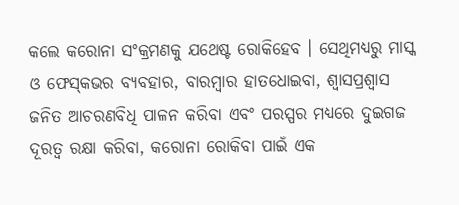କଲେ କରୋନା ସଂକ୍ରମଣକୁ ଯଥେଷ୍ଟ ରୋକିହେବ । ସେଥିମଧ୍ୟରୁ ମାସ୍କ ଓ ଫେସ୍‌କଭର ବ୍ୟବହାର, ବାରମ୍ବାର ହାତଧୋଇବା, ଶ୍ୱାସପ୍ରଶ୍ୱାସ ଜନିତ ଆଚରଣବିଧି ପାଳନ କରିବା ଏବଂ ପରସ୍ପର ମଧ୍ୟରେ ଦୁଇଗଜ ଦୂରତ୍ୱ ରକ୍ଷା କରିବା, କରୋନା ରୋକିବା ପାଇଁ ଏକ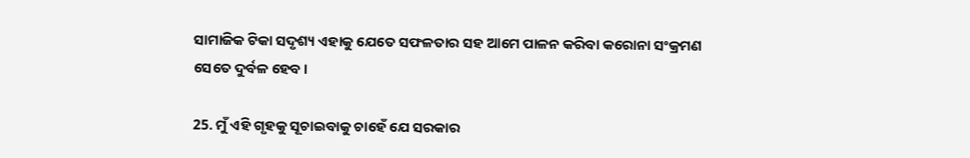ସାମାଜିକ ଟିକା ସଦୃଶ୍ୟ ଏହାକୁ ଯେତେ ସଫଳତାର ସହ ଆମେ ପାଳନ କରିବା କରୋନା ସଂକ୍ରମଣ ସେତେ ଦୁର୍ବଳ ହେବ ।

25. ମୁଁ ଏହି ଗୃହକୁ ସୂଚାଇବାକୁ ଚାହେଁ ଯେ ସରକାର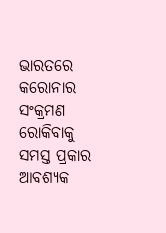ଭାରତରେ କରୋନାର ସଂକ୍ରମଣ ରୋକିବାକୁ ସମସ୍ତ ପ୍ରକାର ଆବଶ୍ୟକ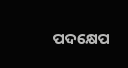ପଦକ୍ଷେପ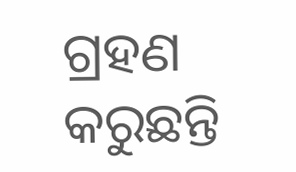ଗ୍ରହଣ କରୁଛନ୍ତି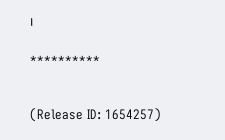।

**********


(Release ID: 1654257)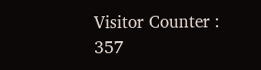Visitor Counter : 357